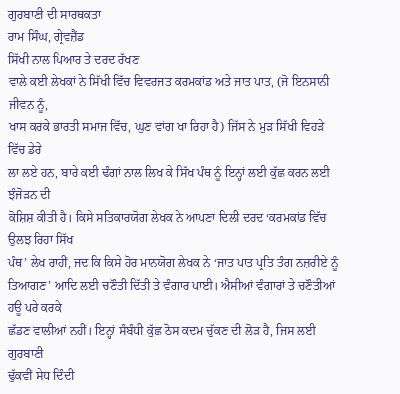ਗੁਰਬਾਣੀ ਦੀ ਸਾਰਥਕਤਾ
ਰਾਮ ਸਿੰਘ, ਗ੍ਰੇਵਜ਼ੈਂਡ
ਸਿੱਖੀ ਨਾਲ ਪਿਆਰ ਤੇ ਦਰਦ ਰੱਖਣ
ਵਾਲੇ ਕਈ ਲੇਖਕਾਂ ਨੇ ਸਿੱਖੀ ਵਿੱਚ ਵਿਵਰਜਤ ਕਰਮਕਾਂਡ ਅਤੇ ਜਾਤ ਪਾਤ, (ਜੋ ਇਨਸਾਨੀ ਜੀਵਨ ਨੂੰ,
ਖਾਸ ਕਰਕੇ ਭਾਰਤੀ ਸਮਾਜ ਵਿੱਚ, ਘੁਣ ਵਾਂਗ ਖਾ ਰਿਹਾ ਹੈ) ਜਿੱਸ ਨੇ ਮੁੜ ਸਿੱਖੀ ਵਿਹੜੇ ਵਿੱਚ ਡੇਰੇ
ਲਾ ਲਏ ਹਨ, ਬਾਰੇ ਕਈ ਢੰਗਾਂ ਨਾਲ ਲਿਖ ਕੇ ਸਿੱਖ ਪੰਥ ਨੂੰ ਇਨ੍ਹਾਂ ਲਈ ਕੁੱਛ ਕਰਨ ਲਈ ਝੰਜੋੜਨ ਦੀ
ਕੋਸ਼ਿਸ਼ ਕੀਤੀ ਹੈ। ਕਿਸੇ ਸਤਿਕਾਰਯੋਗ ਲੇਖਕ ਨੇ ਆਪਣਾ ਦਿਲੀ ਦਰਦ ‘ਕਰਮਕਾਂਡ ਵਿੱਚ ਉਲਝ ਰਿਹਾ ਸਿੱਖ
ਪੰਥ’ ਲੇਖ ਰਾਹੀਂ, ਜਦ ਕਿ ਕਿਸੇ ਹੋਰ ਮਾਨਯੋਗ ਲੇਖਕ ਨੇ ‘ਜਾਤ ਪਾਤ ਪ੍ਰਤਿ ਤੰਗ ਨਜ਼ਰੀਏ ਨੂੰ
ਤਿਆਗਣ’ ਆਦਿ ਲਈ ਚਣੌਤੀ ਦਿੱਤੀ ਤੇ ਵੰਗਾਰ ਪਾਈ। ਐਸੀਆਂ ਵੰਗਾਰਾਂ ਤੇ ਚਣੌਤੀਆਂ ਹਊ ਪਰੇ ਕਰਕੇ
ਛੱਡਣ ਵਾਲੀਆਂ ਨਹੀਂ। ਇਨ੍ਹਾਂ ਸੰਬੰਧੀ ਕੁੱਛ ਠੋਸ ਕਦਮ ਚੁੱਕਣ ਦੀ ਲੋੜ ਹੈ, ਜਿਸ ਲਈ ਗੁਰਬਾਣੀ
ਢੁੱਕਵੀਂ ਸੇਧ ਦਿੰਦੀ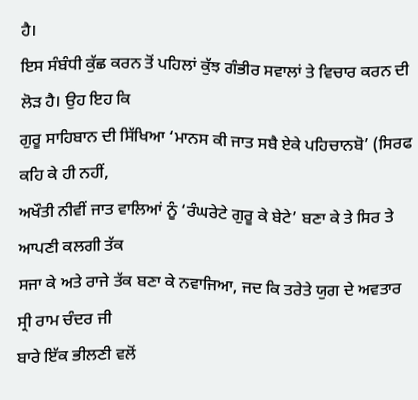ਹੈ।
ਇਸ ਸੰਬੰਧੀ ਕੁੱਛ ਕਰਨ ਤੋਂ ਪਹਿਲਾਂ ਕੁੱਝ ਗੰਭੀਰ ਸਵਾਲਾਂ ਤੇ ਵਿਚਾਰ ਕਰਨ ਦੀ ਲੋੜ ਹੈ। ਉਹ ਇਹ ਕਿ
ਗੁਰੂ ਸਾਹਿਬਾਨ ਦੀ ਸਿੱਖਿਆ ‘ਮਾਨਸ ਕੀ ਜਾਤ ਸਬੈ ਏਕੇ ਪਹਿਚਾਨਬੋ’ (ਸਿਰਫ ਕਹਿ ਕੇ ਹੀ ਨਹੀਂ,
ਅਖੌਤੀ ਨੀਵੀਂ ਜਾਤ ਵਾਲਿਆਂ ਨੂੰ ‘ਰੰਘਰੇਟੇ ਗੁਰੂ ਕੇ ਬੇਟੇ’ ਬਣਾ ਕੇ ਤੇ ਸਿਰ ਤੇ ਆਪਣੀ ਕਲਗੀ ਤੱਕ
ਸਜਾ ਕੇ ਅਤੇ ਰਾਜੇ ਤੱਕ ਬਣਾ ਕੇ ਨਵਾਜਿਆ, ਜਦ ਕਿ ਤਰੇਤੇ ਯੁਗ ਦੇ ਅਵਤਾਰ ਸ੍ਰੀ ਰਾਮ ਚੰਦਰ ਜੀ
ਬਾਰੇ ਇੱਕ ਭੀਲਣੀ ਵਲੋਂ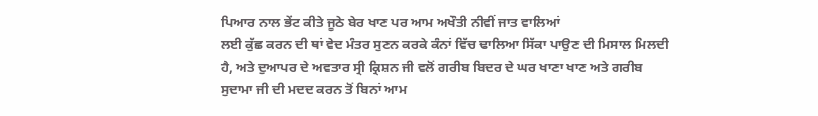ਪਿਆਰ ਨਾਲ ਭੇਂਟ ਕੀਤੇ ਜੂਠੇ ਬੇਰ ਖਾਣ ਪਰ ਆਮ ਅਖੌਤੀ ਨੀਵੀਂ ਜਾਤ ਵਾਲਿਆਂ
ਲਈ ਕੁੱਛ ਕਰਨ ਦੀ ਥਾਂ ਵੇਦ ਮੰਤਰ ਸੁਣਨ ਕਰਕੇ ਕੰਨਾਂ ਵਿੱਚ ਢਾਲਿਆ ਸਿੱਕਾ ਪਾਉਣ ਦੀ ਮਿਸਾਲ ਮਿਲਦੀ
ਹੈ, ਅਤੇ ਦੁਆਪਰ ਦੇ ਅਵਤਾਰ ਸ੍ਰੀ ਕ੍ਰਿਸ਼ਨ ਜੀ ਵਲੋਂ ਗਰੀਬ ਬਿਦਰ ਦੇ ਘਰ ਖਾਣਾ ਖਾਣ ਅਤੇ ਗਰੀਬ
ਸੁਦਾਮਾ ਜੀ ਦੀ ਮਦਦ ਕਰਨ ਤੋਂ ਬਿਨਾਂ ਆਮ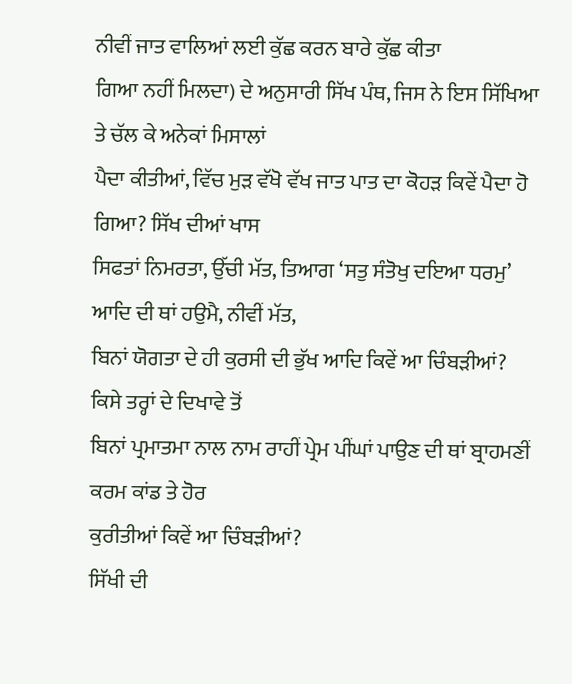ਨੀਵੀਂ ਜਾਤ ਵਾਲਿਆਂ ਲਈ ਕੁੱਛ ਕਰਨ ਬਾਰੇ ਕੁੱਛ ਕੀਤਾ
ਗਿਆ ਨਹੀਂ ਮਿਲਦਾ) ਦੇ ਅਨੁਸਾਰੀ ਸਿੱਖ ਪੰਥ, ਜਿਸ ਨੇ ਇਸ ਸਿੱਖਿਆ ਤੇ ਚੱਲ ਕੇ ਅਨੇਕਾਂ ਮਿਸਾਲਾਂ
ਪੈਦਾ ਕੀਤੀਆਂ, ਵਿੱਚ ਮੁੜ ਵੱਖੋ ਵੱਖ ਜਾਤ ਪਾਤ ਦਾ ਕੋਹੜ ਕਿਵੇਂ ਪੈਦਾ ਹੋ ਗਿਆ? ਸਿੱਖ ਦੀਆਂ ਖਾਸ
ਸਿਫਤਾਂ ਨਿਮਰਤਾ, ਉੱਚੀ ਮੱਤ, ਤਿਆਗ ‘ਸਤੁ ਸੰਤੋਖੁ ਦਇਆ ਧਰਮੁ’ ਆਦਿ ਦੀ ਥਾਂ ਹਉਮੈ, ਨੀਵੀਂ ਮੱਤ,
ਬਿਨਾਂ ਯੋਗਤਾ ਦੇ ਹੀ ਕੁਰਸੀ ਦੀ ਭੁੱਖ ਆਦਿ ਕਿਵੇਂ ਆ ਚਿੰਬੜੀਆਂ? ਕਿਸੇ ਤਰ੍ਹਾਂ ਦੇ ਦਿਖਾਵੇ ਤੋਂ
ਬਿਨਾਂ ਪ੍ਰਮਾਤਮਾ ਨਾਲ ਨਾਮ ਰਾਹੀਂ ਪ੍ਰੇਮ ਪੀਂਘਾਂ ਪਾਉਣ ਦੀ ਥਾਂ ਬ੍ਰਾਹਮਣੀਂ ਕਰਮ ਕਾਂਡ ਤੇ ਹੋਰ
ਕੁਰੀਤੀਆਂ ਕਿਵੇਂ ਆ ਚਿੰਬੜੀਆਂ?
ਸਿੱਖੀ ਦੀ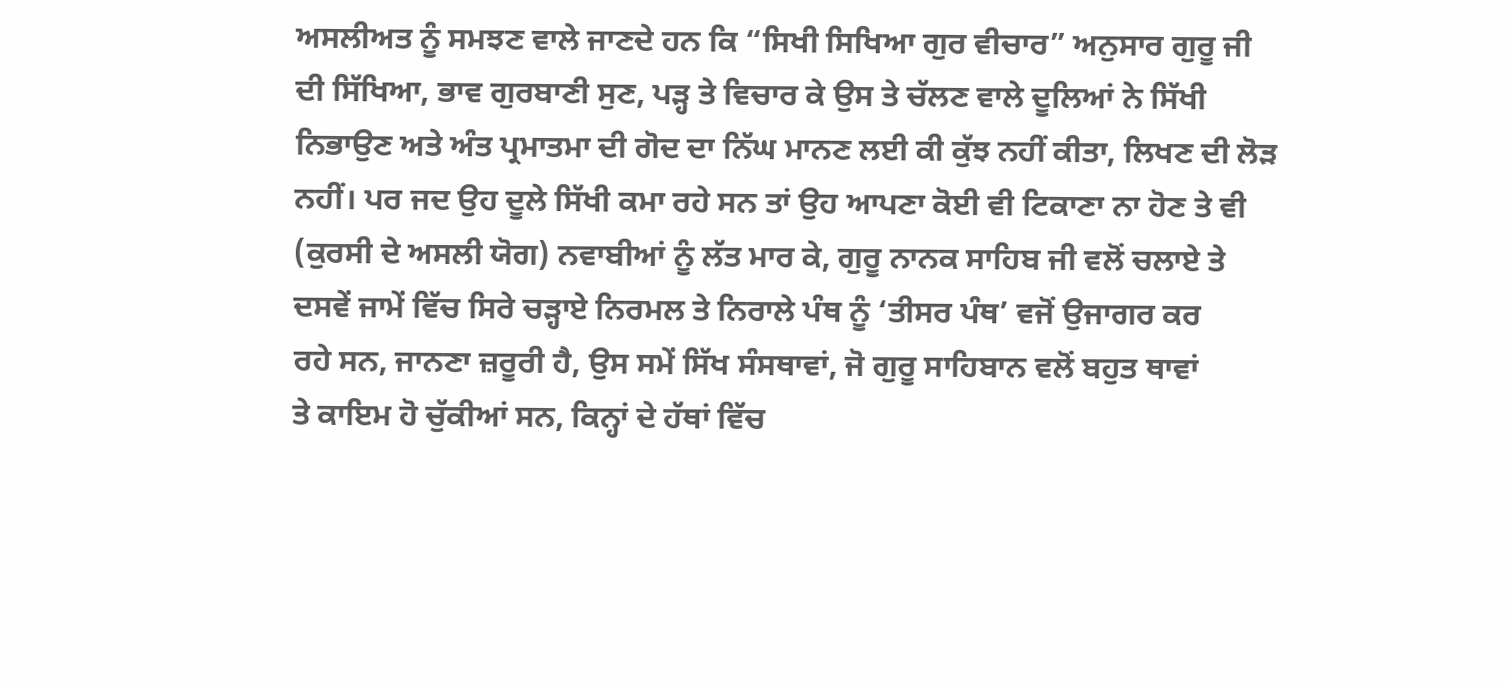ਅਸਲੀਅਤ ਨੂੰ ਸਮਝਣ ਵਾਲੇ ਜਾਣਦੇ ਹਨ ਕਿ “ਸਿਖੀ ਸਿਖਿਆ ਗੁਰ ਵੀਚਾਰ” ਅਨੁਸਾਰ ਗੁਰੂ ਜੀ
ਦੀ ਸਿੱਖਿਆ, ਭਾਵ ਗੁਰਬਾਣੀ ਸੁਣ, ਪੜ੍ਹ ਤੇ ਵਿਚਾਰ ਕੇ ਉਸ ਤੇ ਚੱਲਣ ਵਾਲੇ ਦੂਲਿਆਂ ਨੇ ਸਿੱਖੀ
ਨਿਭਾਉਣ ਅਤੇ ਅੰਤ ਪ੍ਰਮਾਤਮਾ ਦੀ ਗੋਦ ਦਾ ਨਿੱਘ ਮਾਨਣ ਲਈ ਕੀ ਕੁੱਝ ਨਹੀਂ ਕੀਤਾ, ਲਿਖਣ ਦੀ ਲੋੜ
ਨਹੀਂ। ਪਰ ਜਦ ਉਹ ਦੂਲੇ ਸਿੱਖੀ ਕਮਾ ਰਹੇ ਸਨ ਤਾਂ ਉਹ ਆਪਣਾ ਕੋਈ ਵੀ ਟਿਕਾਣਾ ਨਾ ਹੋਣ ਤੇ ਵੀ
(ਕੁਰਸੀ ਦੇ ਅਸਲੀ ਯੋਗ) ਨਵਾਬੀਆਂ ਨੂੰ ਲੱਤ ਮਾਰ ਕੇ, ਗੁਰੂ ਨਾਨਕ ਸਾਹਿਬ ਜੀ ਵਲੋਂ ਚਲਾਏ ਤੇ
ਦਸਵੇਂ ਜਾਮੇਂ ਵਿੱਚ ਸਿਰੇ ਚੜ੍ਹਾਏ ਨਿਰਮਲ ਤੇ ਨਿਰਾਲੇ ਪੰਥ ਨੂੰ ‘ਤੀਸਰ ਪੰਥ’ ਵਜੋਂ ਉਜਾਗਰ ਕਰ
ਰਹੇ ਸਨ, ਜਾਨਣਾ ਜ਼ਰੂਰੀ ਹੈ, ਉਸ ਸਮੇਂ ਸਿੱਖ ਸੰਸਥਾਵਾਂ, ਜੋ ਗੁਰੂ ਸਾਹਿਬਾਨ ਵਲੋਂ ਬਹੁਤ ਥਾਵਾਂ
ਤੇ ਕਾਇਮ ਹੋ ਚੁੱਕੀਆਂ ਸਨ, ਕਿਨ੍ਹਾਂ ਦੇ ਹੱਥਾਂ ਵਿੱਚ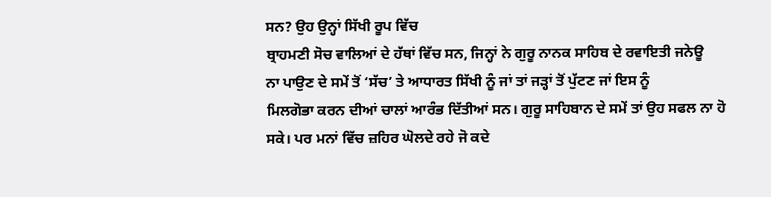ਸਨ? ਉਹ ਉਨ੍ਹਾਂ ਸਿੱਖੀ ਰੂਪ ਵਿੱਚ
ਬ੍ਰਾਹਮਣੀ ਸੋਚ ਵਾਲਿਆਂ ਦੇ ਹੱਥਾਂ ਵਿੱਚ ਸਨ, ਜਿਨ੍ਹਾਂ ਨੇ ਗੁਰੂ ਨਾਨਕ ਸਾਹਿਬ ਦੇ ਰਵਾਇਤੀ ਜਨੇਊ
ਨਾ ਪਾਉਣ ਦੇ ਸਮੇਂ ਤੋਂ ‘ਸੱਚ’ ਤੇ ਆਧਾਰਤ ਸਿੱਖੀ ਨੂੰ ਜਾਂ ਤਾਂ ਜੜ੍ਹਾਂ ਤੋਂ ਪੁੱਟਣ ਜਾਂ ਇਸ ਨੂੰ
ਮਿਲਗੋਭਾ ਕਰਨ ਦੀਆਂ ਚਾਲਾਂ ਆਰੰਭ ਦਿੱਤੀਆਂ ਸਨ। ਗੁਰੂ ਸਾਹਿਬਾਨ ਦੇ ਸਮੇਂ ਤਾਂ ਉਹ ਸਫਲ ਨਾ ਹੋ
ਸਕੇ। ਪਰ ਮਨਾਂ ਵਿੱਚ ਜ਼ਹਿਰ ਘੋਲਦੇ ਰਹੇ ਜੋ ਕਦੇ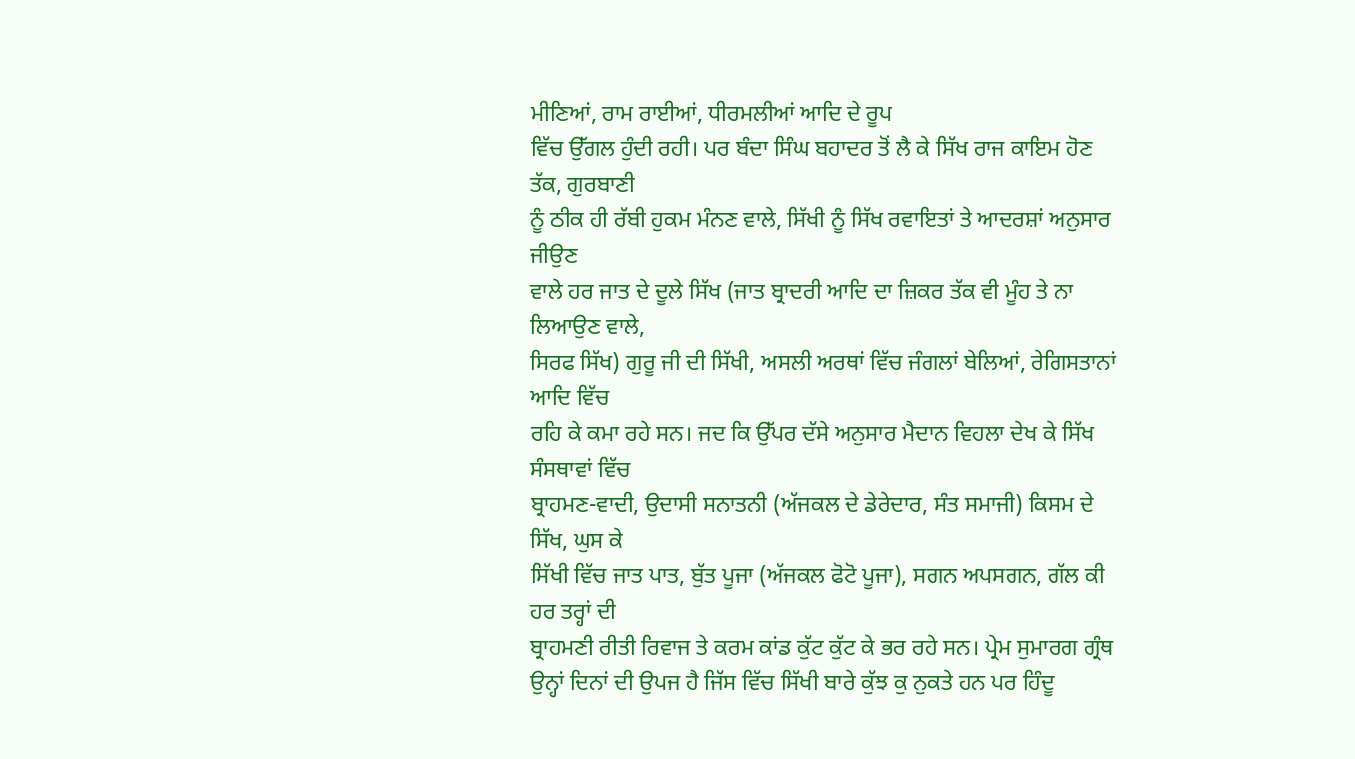ਮੀਣਿਆਂ, ਰਾਮ ਰਾਈਆਂ, ਧੀਰਮਲੀਆਂ ਆਦਿ ਦੇ ਰੂਪ
ਵਿੱਚ ਉੱਗਲ ਹੁੰਦੀ ਰਹੀ। ਪਰ ਬੰਦਾ ਸਿੰਘ ਬਹਾਦਰ ਤੋਂ ਲੈ ਕੇ ਸਿੱਖ ਰਾਜ ਕਾਇਮ ਹੋਣ ਤੱਕ, ਗੁਰਬਾਣੀ
ਨੂੰ ਠੀਕ ਹੀ ਰੱਬੀ ਹੁਕਮ ਮੰਨਣ ਵਾਲੇ, ਸਿੱਖੀ ਨੂੰ ਸਿੱਖ ਰਵਾਇਤਾਂ ਤੇ ਆਦਰਸ਼ਾਂ ਅਨੁਸਾਰ ਜੀਉਣ
ਵਾਲੇ ਹਰ ਜਾਤ ਦੇ ਦੂਲੇ ਸਿੱਖ (ਜਾਤ ਬ੍ਰਾਦਰੀ ਆਦਿ ਦਾ ਜ਼ਿਕਰ ਤੱਕ ਵੀ ਮੂੰਹ ਤੇ ਨਾ ਲਿਆਉਣ ਵਾਲੇ,
ਸਿਰਫ ਸਿੱਖ) ਗੁਰੂ ਜੀ ਦੀ ਸਿੱਖੀ, ਅਸਲੀ ਅਰਥਾਂ ਵਿੱਚ ਜੰਗਲਾਂ ਬੇਲਿਆਂ, ਰੇਗਿਸਤਾਨਾਂ ਆਦਿ ਵਿੱਚ
ਰਹਿ ਕੇ ਕਮਾ ਰਹੇ ਸਨ। ਜਦ ਕਿ ਉੱਪਰ ਦੱਸੇ ਅਨੁਸਾਰ ਮੈਦਾਨ ਵਿਹਲਾ ਦੇਖ ਕੇ ਸਿੱਖ ਸੰਸਥਾਵਾਂ ਵਿੱਚ
ਬ੍ਰਾਹਮਣ-ਵਾਦੀ, ਉਦਾਸੀ ਸਨਾਤਨੀ (ਅੱਜਕਲ ਦੇ ਡੇਰੇਦਾਰ, ਸੰਤ ਸਮਾਜੀ) ਕਿਸਮ ਦੇ ਸਿੱਖ, ਘੁਸ ਕੇ
ਸਿੱਖੀ ਵਿੱਚ ਜਾਤ ਪਾਤ, ਬੁੱਤ ਪੂਜਾ (ਅੱਜਕਲ ਫੋਟੋ ਪੂਜਾ), ਸਗਨ ਅਪਸਗਨ, ਗੱਲ ਕੀ ਹਰ ਤਰ੍ਹਾਂ ਦੀ
ਬ੍ਰਾਹਮਣੀ ਰੀਤੀ ਰਿਵਾਜ ਤੇ ਕਰਮ ਕਾਂਡ ਕੁੱਟ ਕੁੱਟ ਕੇ ਭਰ ਰਹੇ ਸਨ। ਪ੍ਰੇਮ ਸੁਮਾਰਗ ਗ੍ਰੰਥ
ਉਨ੍ਹਾਂ ਦਿਨਾਂ ਦੀ ਉਪਜ ਹੈ ਜਿੱਸ ਵਿੱਚ ਸਿੱਖੀ ਬਾਰੇ ਕੁੱਝ ਕੁ ਨੁਕਤੇ ਹਨ ਪਰ ਹਿੰਦੂ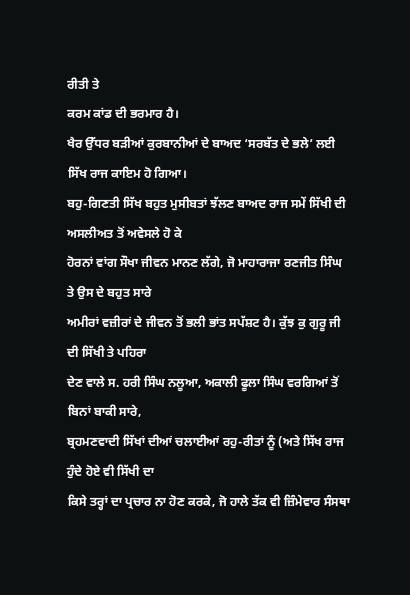ਰੀਤੀ ਤੇ
ਕਰਮ ਕਾਂਡ ਦੀ ਭਰਮਾਰ ਹੈ।
ਖੈਰ ਉੱਧਰ ਬੜੀਆਂ ਕੁਰਬਾਨੀਆਂ ਦੇ ਬਾਅਦ ‘ਸਰਬੱਤ ਦੇ ਭਲੇ’ ਲਈ ਸਿੱਖ ਰਾਜ ਕਾਇਮ ਹੋ ਗਿਆ।
ਬਹੁ-ਗਿਣਤੀ ਸਿੱਖ ਬਹੁਤ ਮੁਸੀਬਤਾਂ ਝੱਲਣ ਬਾਅਦ ਰਾਜ ਸਮੇਂ ਸਿੱਖੀ ਦੀ ਅਸਲੀਅਤ ਤੋਂ ਅਵੇਸਲੇ ਹੋ ਕੇ
ਹੋਰਨਾਂ ਵਾਂਗ ਸੌਖਾ ਜੀਵਨ ਮਾਨਣ ਲੱਗੇ, ਜੋ ਮਾਹਾਰਾਜਾ ਰਣਜੀਤ ਸਿੰਘ ਤੇ ਉਸ ਦੇ ਬਹੁਤ ਸਾਰੇ
ਅਮੀਰਾਂ ਵਜ਼ੀਰਾਂ ਦੇ ਜੀਵਨ ਤੋਂ ਭਲੀ ਭਾਂਤ ਸਪੱਸ਼ਟ ਹੈ। ਕੁੱਝ ਕੁ ਗੁਰੂ ਜੀ ਦੀ ਸਿੱਖੀ ਤੇ ਪਹਿਰਾ
ਦੇਣ ਵਾਲੇ ਸ. ਹਰੀ ਸਿੰਘ ਨਲੂਆ, ਅਕਾਲੀ ਫੂਲਾ ਸਿੰਘ ਵਰਗਿਆਂ ਤੋਂ ਬਿਨਾਂ ਬਾਕੀ ਸਾਰੇ,
ਬ੍ਰਹਮਣਵਾਦੀ ਸਿੱਖਾਂ ਦੀਆਂ ਚਲਾਈਆਂ ਰਹੁ-ਰੀਤਾਂ ਨੂੰ (ਅਤੇ ਸਿੱਖ ਰਾਜ ਹੁੰਦੇ ਹੋਏ ਵੀ ਸਿੱਖੀ ਦਾ
ਕਿਸੇ ਤਰ੍ਹਾਂ ਦਾ ਪ੍ਰਚਾਰ ਨਾ ਹੋਣ ਕਰਕੇ, ਜੋ ਹਾਲੇ ਤੱਕ ਵੀ ਜ਼ਿੰਮੇਵਾਰ ਸੰਸਥਾ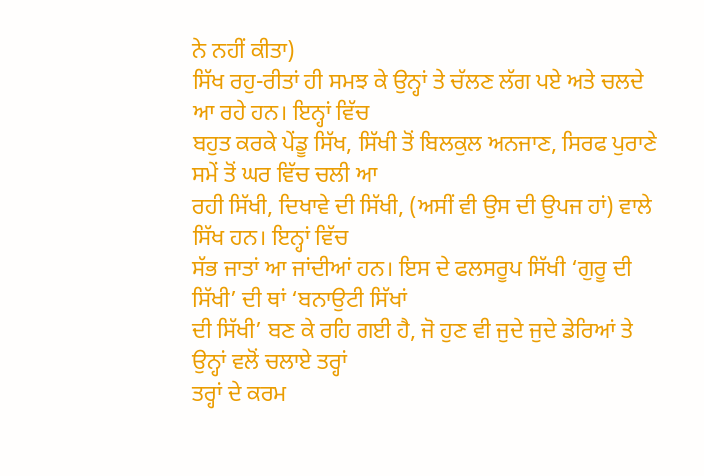ਨੇ ਨਹੀਂ ਕੀਤਾ)
ਸਿੱਖ ਰਹੁ-ਰੀਤਾਂ ਹੀ ਸਮਝ ਕੇ ਉਨ੍ਹਾਂ ਤੇ ਚੱਲਣ ਲੱਗ ਪਏ ਅਤੇ ਚਲਦੇ ਆ ਰਹੇ ਹਨ। ਇਨ੍ਹਾਂ ਵਿੱਚ
ਬਹੁਤ ਕਰਕੇ ਪੇਂਡੂ ਸਿੱਖ, ਸਿੱਖੀ ਤੋਂ ਬਿਲਕੁਲ ਅਨਜਾਣ, ਸਿਰਫ ਪੁਰਾਣੇ ਸਮੇਂ ਤੋਂ ਘਰ ਵਿੱਚ ਚਲੀ ਆ
ਰਹੀ ਸਿੱਖੀ, ਦਿਖਾਵੇ ਦੀ ਸਿੱਖੀ, (ਅਸੀਂ ਵੀ ਉਸ ਦੀ ਉਪਜ ਹਾਂ) ਵਾਲੇ ਸਿੱਖ ਹਨ। ਇਨ੍ਹਾਂ ਵਿੱਚ
ਸੱਭ ਜਾਤਾਂ ਆ ਜਾਂਦੀਆਂ ਹਨ। ਇਸ ਦੇ ਫਲਸਰੂਪ ਸਿੱਖੀ ‘ਗੁਰੂ ਦੀ ਸਿੱਖੀ’ ਦੀ ਥਾਂ ‘ਬਨਾਉਟੀ ਸਿੱਖਾਂ
ਦੀ ਸਿੱਖੀ’ ਬਣ ਕੇ ਰਹਿ ਗਈ ਹੈ, ਜੋ ਹੁਣ ਵੀ ਜੁਦੇ ਜੁਦੇ ਡੇਰਿਆਂ ਤੇ ਉਨ੍ਹਾਂ ਵਲੋਂ ਚਲਾਏ ਤਰ੍ਹਾਂ
ਤਰ੍ਹਾਂ ਦੇ ਕਰਮ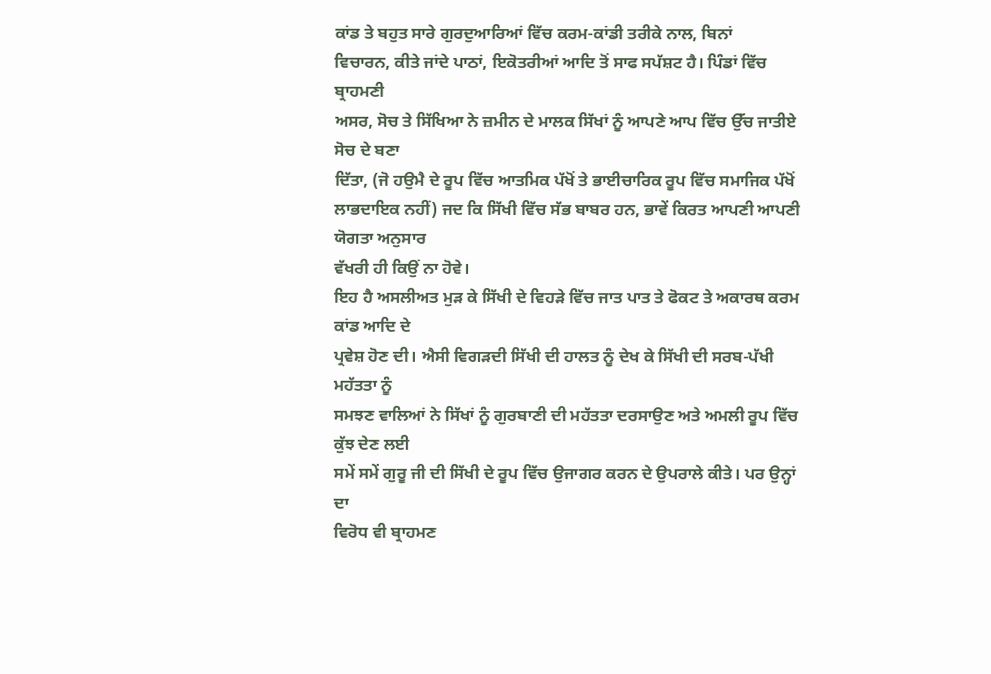ਕਾਂਡ ਤੇ ਬਹੁਤ ਸਾਰੇ ਗੁਰਦੁਆਰਿਆਂ ਵਿੱਚ ਕਰਮ-ਕਾਂਡੀ ਤਰੀਕੇ ਨਾਲ, ਬਿਨਾਂ
ਵਿਚਾਰਨ, ਕੀਤੇ ਜਾਂਦੇ ਪਾਠਾਂ, ਇਕੋਤਰੀਆਂ ਆਦਿ ਤੋਂ ਸਾਫ ਸਪੱਸ਼ਟ ਹੈ। ਪਿੰਡਾਂ ਵਿੱਚ ਬ੍ਰਾਹਮਣੀ
ਅਸਰ, ਸੋਚ ਤੇ ਸਿੱਖਿਆ ਨੇ ਜ਼ਮੀਨ ਦੇ ਮਾਲਕ ਸਿੱਖਾਂ ਨੂੰ ਆਪਣੇ ਆਪ ਵਿੱਚ ਉੱਚ ਜਾਤੀਏ ਸੋਚ ਦੇ ਬਣਾ
ਦਿੱਤਾ, (ਜੋ ਹਉਮੈ ਦੇ ਰੂਪ ਵਿੱਚ ਆਤਮਿਕ ਪੱਖੋਂ ਤੇ ਭਾਈਚਾਰਿਕ ਰੂਪ ਵਿੱਚ ਸਮਾਜਿਕ ਪੱਖੋਂ
ਲਾਭਦਾਇਕ ਨਹੀਂ) ਜਦ ਕਿ ਸਿੱਖੀ ਵਿੱਚ ਸੱਭ ਬਾਬਰ ਹਨ, ਭਾਵੇਂ ਕਿਰਤ ਆਪਣੀ ਆਪਣੀ ਯੋਗਤਾ ਅਨੁਸਾਰ
ਵੱਖਰੀ ਹੀ ਕਿਉਂ ਨਾ ਹੋਵੇ।
ਇਹ ਹੈ ਅਸਲੀਅਤ ਮੁੜ ਕੇ ਸਿੱਖੀ ਦੇ ਵਿਹੜੇ ਵਿੱਚ ਜਾਤ ਪਾਤ ਤੇ ਫੋਕਟ ਤੇ ਅਕਾਰਥ ਕਰਮ ਕਾਂਡ ਆਦਿ ਦੇ
ਪ੍ਰਵੇਸ਼ ਹੋਣ ਦੀ। ਐਸੀ ਵਿਗੜਦੀ ਸਿੱਖੀ ਦੀ ਹਾਲਤ ਨੂੰ ਦੇਖ ਕੇ ਸਿੱਖੀ ਦੀ ਸਰਬ-ਪੱਖੀ ਮਹੱਤਤਾ ਨੂੰ
ਸਮਝਣ ਵਾਲਿਆਂ ਨੇ ਸਿੱਖਾਂ ਨੂੰ ਗੁਰਬਾਣੀ ਦੀ ਮਹੱਤਤਾ ਦਰਸਾਉਣ ਅਤੇ ਅਮਲੀ ਰੂਪ ਵਿੱਚ ਕੁੱਝ ਦੇਣ ਲਈ
ਸਮੇਂ ਸਮੇਂ ਗੁਰੂ ਜੀ ਦੀ ਸਿੱਖੀ ਦੇ ਰੂਪ ਵਿੱਚ ਉਜਾਗਰ ਕਰਨ ਦੇ ਉਪਰਾਲੇ ਕੀਤੇ। ਪਰ ਉਨ੍ਹਾਂ ਦਾ
ਵਿਰੋਧ ਵੀ ਬ੍ਰਾਹਮਣ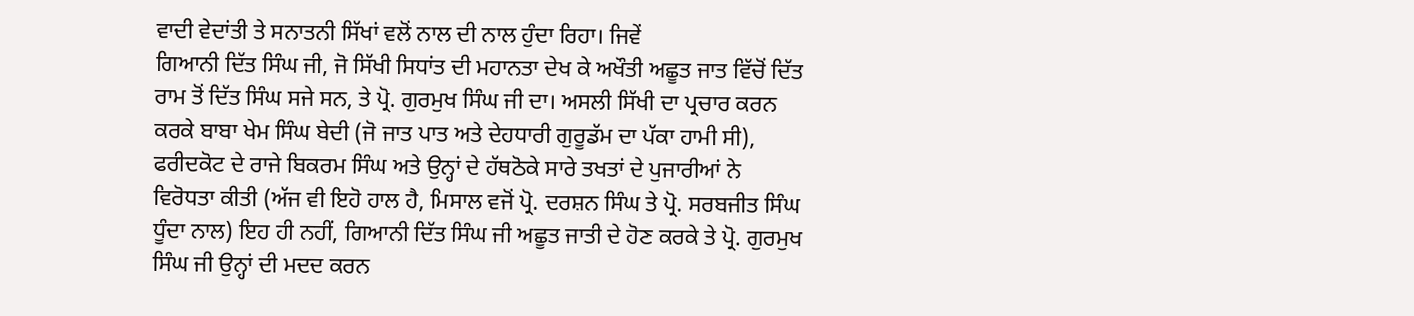ਵਾਦੀ ਵੇਦਾਂਤੀ ਤੇ ਸਨਾਤਨੀ ਸਿੱਖਾਂ ਵਲੋਂ ਨਾਲ ਦੀ ਨਾਲ ਹੁੰਦਾ ਰਿਹਾ। ਜਿਵੇਂ
ਗਿਆਨੀ ਦਿੱਤ ਸਿੰਘ ਜੀ, ਜੋ ਸਿੱਖੀ ਸਿਧਾਂਤ ਦੀ ਮਹਾਨਤਾ ਦੇਖ ਕੇ ਅਖੌਤੀ ਅਛੂਤ ਜਾਤ ਵਿੱਚੋਂ ਦਿੱਤ
ਰਾਮ ਤੋਂ ਦਿੱਤ ਸਿੰਘ ਸਜੇ ਸਨ, ਤੇ ਪ੍ਰੋ. ਗੁਰਮੁਖ ਸਿੰਘ ਜੀ ਦਾ। ਅਸਲੀ ਸਿੱਖੀ ਦਾ ਪ੍ਰਚਾਰ ਕਰਨ
ਕਰਕੇ ਬਾਬਾ ਖੇਮ ਸਿੰਘ ਬੇਦੀ (ਜੋ ਜਾਤ ਪਾਤ ਅਤੇ ਦੇਹਧਾਰੀ ਗੁਰੂਡੱਮ ਦਾ ਪੱਕਾ ਹਾਮੀ ਸੀ),
ਫਰੀਦਕੋਟ ਦੇ ਰਾਜੇ ਬਿਕਰਮ ਸਿੰਘ ਅਤੇ ਉਨ੍ਹਾਂ ਦੇ ਹੱਥਠੋਕੇ ਸਾਰੇ ਤਖਤਾਂ ਦੇ ਪੁਜਾਰੀਆਂ ਨੇ
ਵਿਰੋਧਤਾ ਕੀਤੀ (ਅੱਜ ਵੀ ਇਹੋ ਹਾਲ ਹੈ, ਮਿਸਾਲ ਵਜੋਂ ਪ੍ਰੋ. ਦਰਸ਼ਨ ਸਿੰਘ ਤੇ ਪ੍ਰੋ. ਸਰਬਜੀਤ ਸਿੰਘ
ਧੂੰਦਾ ਨਾਲ) ਇਹ ਹੀ ਨਹੀਂ, ਗਿਆਨੀ ਦਿੱਤ ਸਿੰਘ ਜੀ ਅਛੂਤ ਜਾਤੀ ਦੇ ਹੋਣ ਕਰਕੇ ਤੇ ਪ੍ਰੋ. ਗੁਰਮੁਖ
ਸਿੰਘ ਜੀ ਉਨ੍ਹਾਂ ਦੀ ਮਦਦ ਕਰਨ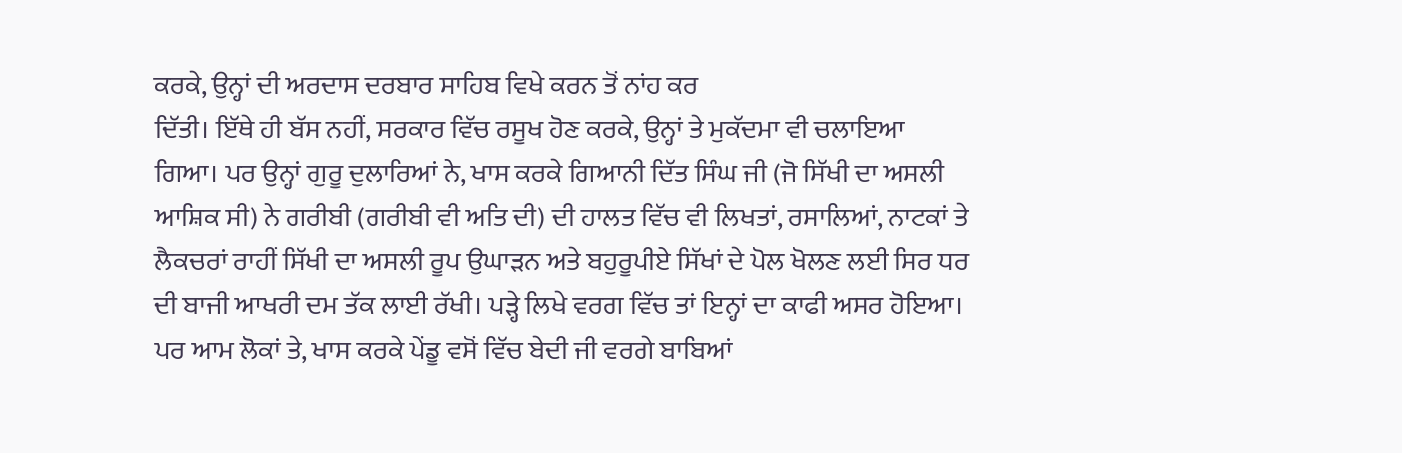ਕਰਕੇ, ਉਨ੍ਹਾਂ ਦੀ ਅਰਦਾਸ ਦਰਬਾਰ ਸਾਹਿਬ ਵਿਖੇ ਕਰਨ ਤੋਂ ਨਾਂਹ ਕਰ
ਦਿੱਤੀ। ਇੱਥੇ ਹੀ ਬੱਸ ਨਹੀਂ, ਸਰਕਾਰ ਵਿੱਚ ਰਸੂਖ ਹੋਣ ਕਰਕੇ, ਉਨ੍ਹਾਂ ਤੇ ਮੁਕੱਦਮਾ ਵੀ ਚਲਾਇਆ
ਗਿਆ। ਪਰ ਉਨ੍ਹਾਂ ਗੁਰੂ ਦੁਲਾਰਿਆਂ ਨੇ, ਖਾਸ ਕਰਕੇ ਗਿਆਨੀ ਦਿੱਤ ਸਿੰਘ ਜੀ (ਜੋ ਸਿੱਖੀ ਦਾ ਅਸਲੀ
ਆਸ਼ਿਕ ਸੀ) ਨੇ ਗਰੀਬੀ (ਗਰੀਬੀ ਵੀ ਅਤਿ ਦੀ) ਦੀ ਹਾਲਤ ਵਿੱਚ ਵੀ ਲਿਖਤਾਂ, ਰਸਾਲਿਆਂ, ਨਾਟਕਾਂ ਤੇ
ਲੈਕਚਰਾਂ ਰਾਹੀਂ ਸਿੱਖੀ ਦਾ ਅਸਲੀ ਰੂਪ ਉਘਾੜਨ ਅਤੇ ਬਹੁਰੂਪੀਏ ਸਿੱਖਾਂ ਦੇ ਪੋਲ ਖੋਲਣ ਲਈ ਸਿਰ ਧਰ
ਦੀ ਬਾਜੀ ਆਖਰੀ ਦਮ ਤੱਕ ਲਾਈ ਰੱਖੀ। ਪੜ੍ਹੇ ਲਿਖੇ ਵਰਗ ਵਿੱਚ ਤਾਂ ਇਨ੍ਹਾਂ ਦਾ ਕਾਫੀ ਅਸਰ ਹੋਇਆ।
ਪਰ ਆਮ ਲੋਕਾਂ ਤੇ, ਖਾਸ ਕਰਕੇ ਪੇਂਡੂ ਵਸੋਂ ਵਿੱਚ ਬੇਦੀ ਜੀ ਵਰਗੇ ਬਾਬਿਆਂ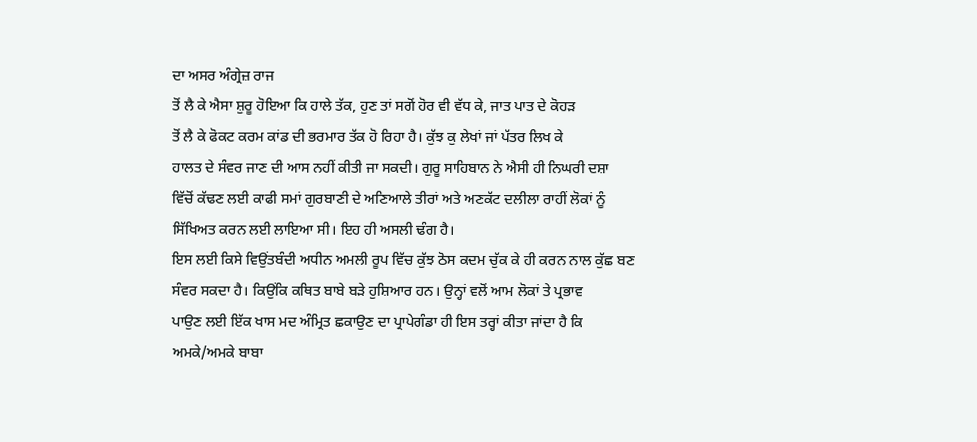ਦਾ ਅਸਰ ਅੰਗ੍ਰੇਜ਼ ਰਾਜ
ਤੋਂ ਲੈ ਕੇ ਐਸਾ ਸ਼ੁਰੂ ਹੋਇਆ ਕਿ ਹਾਲੇ ਤੱਕ, ਹੁਣ ਤਾਂ ਸਗੋਂ ਹੋਰ ਵੀ ਵੱਧ ਕੇ, ਜਾਤ ਪਾਤ ਦੇ ਕੋਹੜ
ਤੋਂ ਲੈ ਕੇ ਫੋਕਟ ਕਰਮ ਕਾਂਡ ਦੀ ਭਰਮਾਰ ਤੱਕ ਹੋ ਰਿਹਾ ਹੈ। ਕੁੱਝ ਕੁ ਲੇਖਾਂ ਜਾਂ ਪੱਤਰ ਲਿਖ ਕੇ
ਹਾਲਤ ਦੇ ਸੰਵਰ ਜਾਣ ਦੀ ਆਸ ਨਹੀਂ ਕੀਤੀ ਜਾ ਸਕਦੀ। ਗੁਰੂ ਸਾਹਿਬਾਨ ਨੇ ਐਸੀ ਹੀ ਨਿਘਰੀ ਦਸ਼ਾ
ਵਿੱਚੋਂ ਕੱਢਣ ਲਈ ਕਾਫੀ ਸਮਾਂ ਗੁਰਬਾਣੀ ਦੇ ਅਣਿਆਲੇ ਤੀਰਾਂ ਅਤੇ ਅਣਕੱਟ ਦਲੀਲਾ ਰਾਹੀਂ ਲੋਕਾਂ ਨੂੰ
ਸਿੱਖਿਅਤ ਕਰਨ ਲਈ ਲਾਇਆ ਸੀ। ਇਹ ਹੀ ਅਸਲੀ ਢੰਗ ਹੈ।
ਇਸ ਲਈ ਕਿਸੇ ਵਿਉਂਤਬੰਦੀ ਅਧੀਨ ਅਮਲੀ ਰੂਪ ਵਿੱਚ ਕੁੱਝ ਠੋਸ ਕਦਮ ਚੁੱਕ ਕੇ ਹੀ ਕਰਨ ਨਾਲ ਕੁੱਛ ਬਣ
ਸੰਵਰ ਸਕਦਾ ਹੈ। ਕਿਉਂਕਿ ਕਥਿਤ ਬਾਬੇ ਬੜੇ ਹੁਸ਼ਿਆਰ ਹਨ। ਉਨ੍ਹਾਂ ਵਲੋਂ ਆਮ ਲੋਕਾਂ ਤੇ ਪ੍ਰਭਾਵ
ਪਾਉਣ ਲਈ ਇੱਕ ਖਾਸ ਮਦ ਅੰਮ੍ਰਿਤ ਛਕਾਉਣ ਦਾ ਪ੍ਰਾਪੇਗੰਡਾ ਹੀ ਇਸ ਤਰ੍ਹਾਂ ਕੀਤਾ ਜਾਂਦਾ ਹੈ ਕਿ
ਅਮਕੇ/ਅਮਕੇ ਬਾਬਾ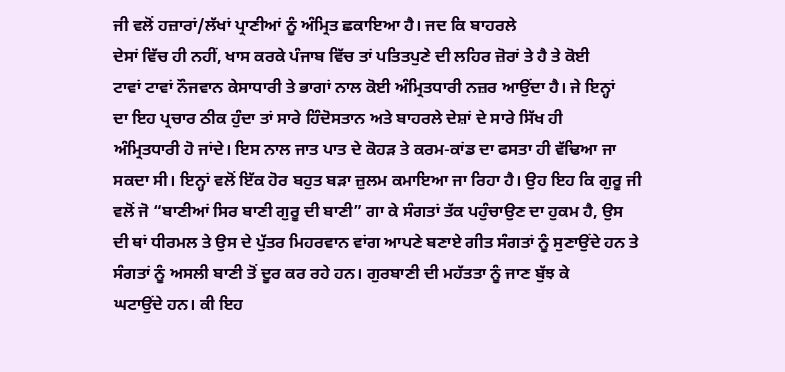ਜੀ ਵਲੋਂ ਹਜ਼ਾਰਾਂ/ਲੱਖਾਂ ਪ੍ਰਾਣੀਆਂ ਨੂੰ ਅੰਮ੍ਰਿਤ ਛਕਾਇਆ ਹੈ। ਜਦ ਕਿ ਬਾਹਰਲੇ
ਦੇਸਾਂ ਵਿੱਚ ਹੀ ਨਹੀਂ, ਖਾਸ ਕਰਕੇ ਪੰਜਾਬ ਵਿੱਚ ਤਾਂ ਪਤਿਤਪੁਣੇ ਦੀ ਲਹਿਰ ਜ਼ੋਰਾਂ ਤੇ ਹੈ ਤੇ ਕੋਈ
ਟਾਵਾਂ ਟਾਵਾਂ ਨੌਜਵਾਨ ਕੇਸਾਧਾਰੀ ਤੇ ਭਾਗਾਂ ਨਾਲ ਕੋਈ ਅੰਮ੍ਰਿਤਧਾਰੀ ਨਜ਼ਰ ਆਉਂਦਾ ਹੈ। ਜੇ ਇਨ੍ਹਾਂ
ਦਾ ਇਹ ਪ੍ਰਚਾਰ ਠੀਕ ਹੁੰਦਾ ਤਾਂ ਸਾਰੇ ਹਿੰਦੋਸਤਾਨ ਅਤੇ ਬਾਹਰਲੇ ਦੇਸ਼ਾਂ ਦੇ ਸਾਰੇ ਸਿੱਖ ਹੀ
ਅੰਮ੍ਰਿਤਧਾਰੀ ਹੋ ਜਾਂਦੇ। ਇਸ ਨਾਲ ਜਾਤ ਪਾਤ ਦੇ ਕੋਹੜ ਤੇ ਕਰਮ-ਕਾਂਡ ਦਾ ਫਸਤਾ ਹੀ ਵੱਢਿਆ ਜਾ
ਸਕਦਾ ਸੀ। ਇਨ੍ਹਾਂ ਵਲੋਂ ਇੱਕ ਹੋਰ ਬਹੁਤ ਬੜਾ ਜ਼ੁਲਮ ਕਮਾਇਆ ਜਾ ਰਿਹਾ ਹੈ। ਉਹ ਇਹ ਕਿ ਗੁਰੂ ਜੀ
ਵਲੋਂ ਜੋ “ਬਾਣੀਆਂ ਸਿਰ ਬਾਣੀ ਗੁਰੂ ਦੀ ਬਾਣੀ” ਗਾ ਕੇ ਸੰਗਤਾਂ ਤੱਕ ਪਹੁੰਚਾਉਣ ਦਾ ਹੁਕਮ ਹੈ, ਉਸ
ਦੀ ਥਾਂ ਧੀਰਮਲ ਤੇ ਉਸ ਦੇ ਪੁੱਤਰ ਮਿਹਰਵਾਨ ਵਾਂਗ ਆਪਣੇ ਬਣਾਏ ਗੀਤ ਸੰਗਤਾਂ ਨੂੰ ਸੁਣਾਉਂਦੇ ਹਨ ਤੇ
ਸੰਗਤਾਂ ਨੂੰ ਅਸਲੀ ਬਾਣੀ ਤੋਂ ਦੂਰ ਕਰ ਰਹੇ ਹਨ। ਗੁਰਬਾਣੀ ਦੀ ਮਹੱਤਤਾ ਨੂੰ ਜਾਣ ਬੁੱਝ ਕੇ
ਘਟਾਉਂਦੇ ਹਨ। ਕੀ ਇਹ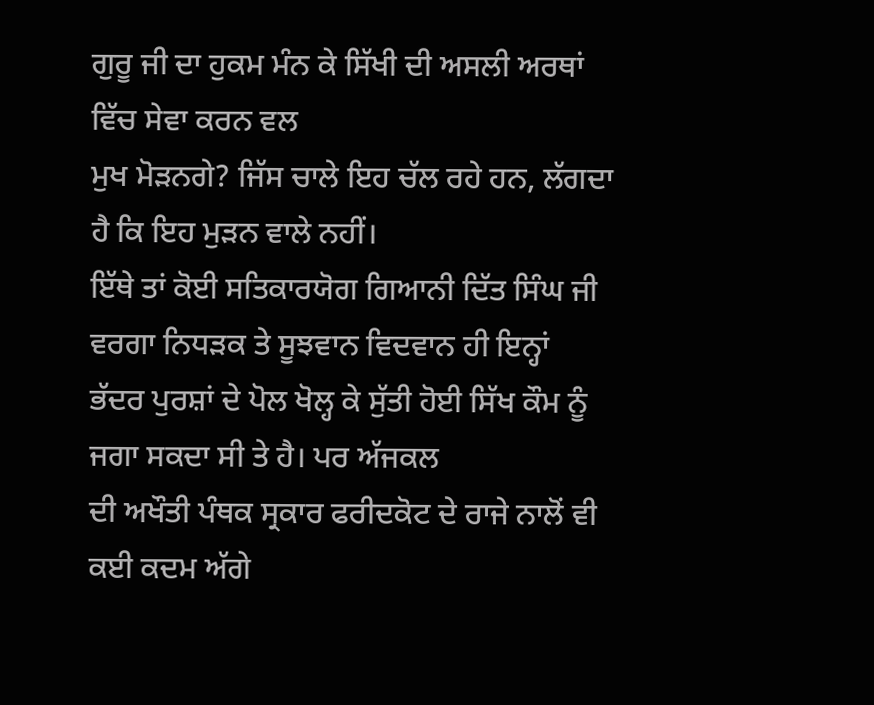ਗੁਰੂ ਜੀ ਦਾ ਹੁਕਮ ਮੰਨ ਕੇ ਸਿੱਖੀ ਦੀ ਅਸਲੀ ਅਰਥਾਂ ਵਿੱਚ ਸੇਵਾ ਕਰਨ ਵਲ
ਮੁਖ ਮੋੜਨਗੇ? ਜਿੱਸ ਚਾਲੇ ਇਹ ਚੱਲ ਰਹੇ ਹਨ, ਲੱਗਦਾ ਹੈ ਕਿ ਇਹ ਮੁੜਨ ਵਾਲੇ ਨਹੀਂ।
ਇੱਥੇ ਤਾਂ ਕੋਈ ਸਤਿਕਾਰਯੋਗ ਗਿਆਨੀ ਦਿੱਤ ਸਿੰਘ ਜੀ ਵਰਗਾ ਨਿਧੜਕ ਤੇ ਸੂਝਵਾਨ ਵਿਦਵਾਨ ਹੀ ਇਨ੍ਹਾਂ
ਭੱਦਰ ਪੁਰਸ਼ਾਂ ਦੇ ਪੋਲ ਖੋਲ੍ਹ ਕੇ ਸੁੱਤੀ ਹੋਈ ਸਿੱਖ ਕੌਮ ਨੂੰ ਜਗਾ ਸਕਦਾ ਸੀ ਤੇ ਹੈ। ਪਰ ਅੱਜਕਲ
ਦੀ ਅਖੌਤੀ ਪੰਥਕ ਸ੍ਰਕਾਰ ਫਰੀਦਕੋਟ ਦੇ ਰਾਜੇ ਨਾਲੋਂ ਵੀ ਕਈ ਕਦਮ ਅੱਗੇ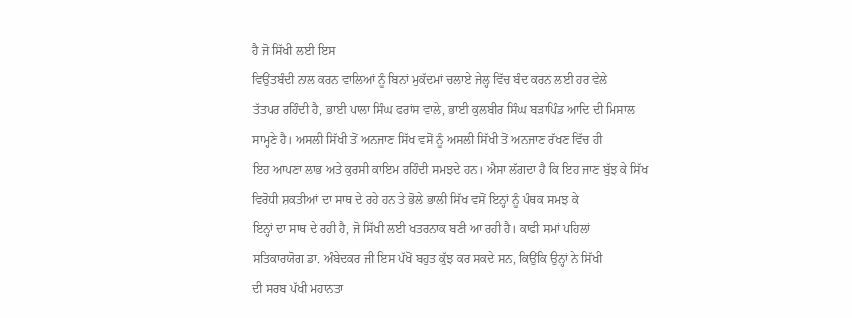ਹੈ ਜੋ ਸਿੱਖੀ ਲਈ ਇਸ
ਵਿਉਂਤਬੰਦੀ ਨਾਲ ਕਰਨ ਵਾਲਿਆਂ ਨੂੰ ਬਿਨਾਂ ਮੁਕੱਦਮਾਂ ਚਲਾਏ ਜੇਲ੍ਹ ਵਿੱਚ ਬੰਦ ਕਰਨ ਲਈ ਹਰ ਵੇਲੇ
ਤੱਤਪਰ ਰਹਿੰਦੀ ਹੈ, ਭਾਈ ਪਾਲਾ ਸਿੰਘ ਫਰਾਂਸ ਵਾਲੇ, ਭਾਈ ਕੁਲਬੀਰ ਸਿੰਘ ਬੜਾਪਿੰਡ ਆਦਿ ਦੀ ਮਿਸਾਲ
ਸਾਮ੍ਹਣੇ ਹੈ। ਅਸਲੀ ਸਿੱਖੀ ਤੋਂ ਅਨਜਾਣ ਸਿੱਖ ਵਸੋਂ ਨੂੰ ਅਸਲੀ ਸਿੱਖੀ ਤੋਂ ਅਨਜਾਣ ਰੱਖਣ ਵਿੱਚ ਹੀ
ਇਹ ਆਪਣਾ ਲਾਭ ਅਤੇ ਕੁਰਸੀ ਕਾਇਮ ਰਹਿੰਦੀ ਸਮਝਦੇ ਹਨ। ਐਸਾ ਲੱਗਦਾ ਹੈ ਕਿ ਇਹ ਜਾਣ ਬੁੱਝ ਕੇ ਸਿੱਖ
ਵਿਰੋਧੀ ਸ਼ਕਤੀਆਂ ਦਾ ਸਾਥ ਦੇ ਰਹੇ ਹਨ ਤੇ ਭੋਲੇ ਭਾਲੀ ਸਿੱਖ ਵਸੋਂ ਇਨ੍ਹਾਂ ਨੂੰ ਪੰਥਕ ਸਮਝ ਕੇ
ਇਨ੍ਹਾਂ ਦਾ ਸਾਥ ਦੇ ਰਹੀ ਹੈ, ਜੋ ਸਿੱਖੀ ਲਈ ਖਤਰਨਾਕ ਬਣੀ ਆ ਰਹੀ ਹੈ। ਕਾਫੀ ਸਮਾਂ ਪਹਿਲਾਂ
ਸਤਿਕਾਰਯੋਗ ਡਾ. ਅੰਬੇਦਕਰ ਜੀ ਇਸ ਪੱਖੋਂ ਬਹੁਤ ਕੁੱਝ ਕਰ ਸਕਦੇ ਸਨ, ਕਿਉਂਕਿ ਉਨ੍ਹਾਂ ਨੇ ਸਿੱਖੀ
ਦੀ ਸਰਬ ਪੱਖੀ ਮਹਾਨਤਾ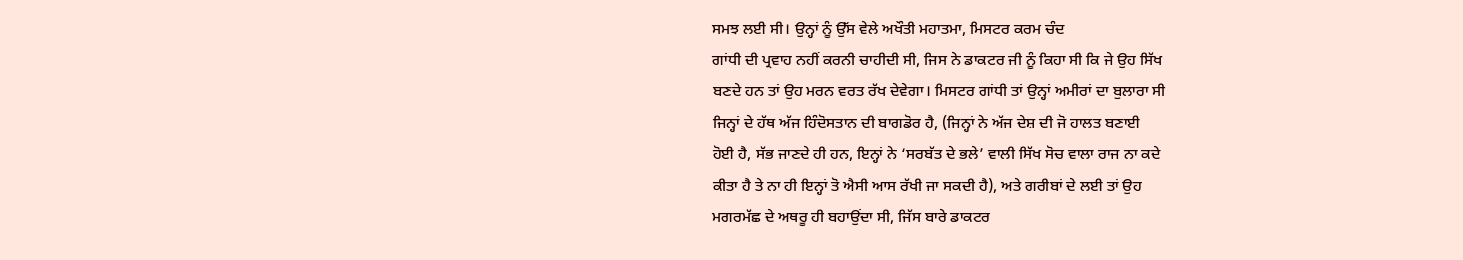ਸਮਝ ਲਈ ਸੀ। ਉਨ੍ਹਾਂ ਨੂੰ ਉੱਸ ਵੇਲੇ ਅਖੌਤੀ ਮਹਾਤਮਾ, ਮਿਸਟਰ ਕਰਮ ਚੰਦ
ਗਾਂਧੀ ਦੀ ਪ੍ਰਵਾਹ ਨਹੀਂ ਕਰਨੀ ਚਾਹੀਦੀ ਸੀ, ਜਿਸ ਨੇ ਡਾਕਟਰ ਜੀ ਨੂੰ ਕਿਹਾ ਸੀ ਕਿ ਜੇ ਉਹ ਸਿੱਖ
ਬਣਦੇ ਹਨ ਤਾਂ ਉਹ ਮਰਨ ਵਰਤ ਰੱਖ ਦੇਵੇਗਾ। ਮਿਸਟਰ ਗਾਂਧੀ ਤਾਂ ਉਨ੍ਹਾਂ ਅਮੀਰਾਂ ਦਾ ਬੁਲਾਰਾ ਸੀ
ਜਿਨ੍ਹਾਂ ਦੇ ਹੱਥ ਅੱਜ ਹਿੰਦੋਸਤਾਨ ਦੀ ਬਾਗਡੋਰ ਹੈ, (ਜਿਨ੍ਹਾਂ ਨੇ ਅੱਜ ਦੇਸ਼ ਦੀ ਜੋ ਹਾਲਤ ਬਣਾਈ
ਹੋਈ ਹੈ, ਸੱਭ ਜਾਣਦੇ ਹੀ ਹਨ, ਇਨ੍ਹਾਂ ਨੇ ‘ਸਰਬੱਤ ਦੇ ਭਲੇ’ ਵਾਲੀ ਸਿੱਖ ਸੋਚ ਵਾਲਾ ਰਾਜ ਨਾ ਕਦੇ
ਕੀਤਾ ਹੈ ਤੇ ਨਾ ਹੀ ਇਨ੍ਹਾਂ ਤੋ ਐਸੀ ਆਸ ਰੱਖੀ ਜਾ ਸਕਦੀ ਹੈ), ਅਤੇ ਗਰੀਬਾਂ ਦੇ ਲਈ ਤਾਂ ਉਹ
ਮਗਰਮੱਛ ਦੇ ਅਥਰੂ ਹੀ ਬਹਾਉਂਦਾ ਸੀ, ਜਿੱਸ ਬਾਰੇ ਡਾਕਟਰ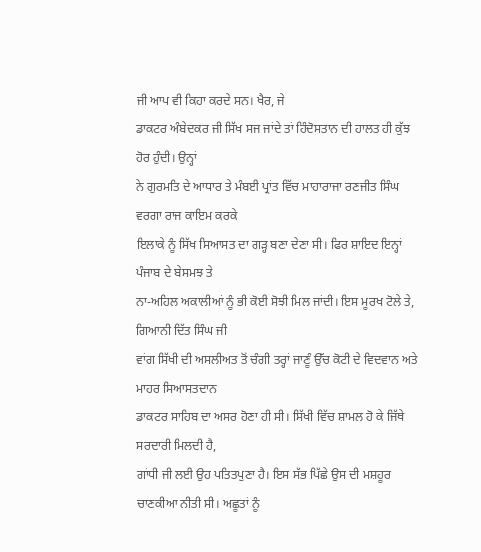ਜੀ ਆਪ ਵੀ ਕਿਹਾ ਕਰਦੇ ਸਨ। ਖੈਰ, ਜੇ
ਡਾਕਟਰ ਅੰਬੇਦਕਰ ਜੀ ਸਿੱਖ ਸਜ ਜਾਂਦੇ ਤਾਂ ਹਿੰਦੋਸਤਾਨ ਦੀ ਹਾਲਤ ਹੀ ਕੁੱਝ ਹੋਰ ਹੁੰਦੀ। ਉਨ੍ਹਾਂ
ਨੇ ਗੁਰਮਤਿ ਦੇ ਆਧਾਰ ਤੇ ਮੰਬਈ ਪ੍ਰਾਂਤ ਵਿੱਚ ਮਾਹਾਰਾਜਾ ਰਣਜੀਤ ਸਿੰਘ ਵਰਗਾ ਰਾਜ ਕਾਇਮ ਕਰਕੇ
ਇਲਾਕੇ ਨੂੰ ਸਿੱਖ ਸਿਆਸਤ ਦਾ ਗੜ੍ਹ ਬਣਾ ਦੇਣਾ ਸੀ। ਫਿਰ ਸ਼ਾਇਦ ਇਨ੍ਹਾਂ ਪੰਜਾਬ ਦੇ ਬੇਸਮਝ ਤੇ
ਨਾ-ਅਹਿਲ ਅਕਾਲੀਆਂ ਨੂੰ ਭੀ ਕੋਈ ਸੋਝੀ ਮਿਲ ਜਾਂਦੀ। ਇਸ ਮੂਰਖ ਟੋਲੇ ਤੇ, ਗਿਆਨੀ ਦਿੱਤ ਸਿੰਘ ਜੀ
ਵਾਂਗ ਸਿੱਖੀ ਦੀ ਅਸਲੀਅਤ ਤੋਂ ਚੰਗੀ ਤਰ੍ਹਾਂ ਜਾਣੂੰ ਉੱਚ ਕੋਟੀ ਦੇ ਵਿਦਵਾਨ ਅਤੇ ਮਾਹਰ ਸਿਆਸਤਦਾਨ
ਡਾਕਟਰ ਸਾਹਿਬ ਦਾ ਅਸਰ ਹੋਣਾ ਹੀ ਸੀ। ਸਿੱਖੀ ਵਿੱਚ ਸ਼ਾਮਲ ਹੋ ਕੇ ਜਿੱਥੇ ਸਰਦਾਰੀ ਮਿਲਦੀ ਹੈ,
ਗਾਂਧੀ ਜੀ ਲਈ ਉਹ ਪਤਿਤਪੁਣਾ ਹੈ। ਇਸ ਸੱਭ ਪਿੱਛੇ ਉਸ ਦੀ ਮਸ਼ਹੂਰ ਚਾਣਕੀਆ ਨੀਤੀ ਸੀ। ਅਛੂਤਾਂ ਨੂੰ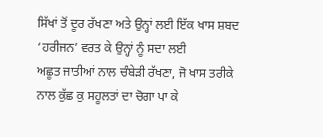ਸਿੱਖਾਂ ਤੋਂ ਦੂਰ ਰੱਖਣਾ ਅਤੇ ਉਨ੍ਹਾਂ ਲਈ ਇੱਕ ਖਾਸ ਸ਼ਬਦ ‘ਹਰੀਜਨ’ ਵਰਤ ਕੇ ਉਨ੍ਹਾਂ ਨੂੰ ਸਦਾ ਲਈ
ਅਛੂਤ ਜਾਤੀਆਂ ਨਾਲ ਚੰਬੇੜੀ ਰੱਖਣਾ, ਜੋ ਖਾਸ ਤਰੀਕੇ ਨਾਲ ਕੁੱਛ ਕੁ ਸਹੂਲਤਾਂ ਦਾ ਚੋਗਾ ਪਾ ਕੇ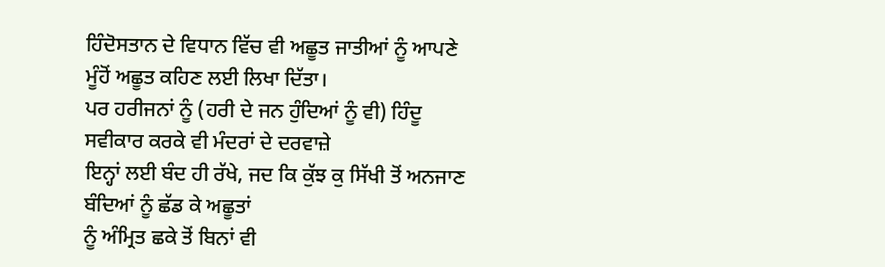ਹਿੰਦੋਸਤਾਨ ਦੇ ਵਿਧਾਨ ਵਿੱਚ ਵੀ ਅਛੂਤ ਜਾਤੀਆਂ ਨੂੰ ਆਪਣੇ ਮੂੰਹੋਂ ਅਛੂਤ ਕਹਿਣ ਲਈ ਲਿਖਾ ਦਿੱਤਾ।
ਪਰ ਹਰੀਜਨਾਂ ਨੂੰ (ਹਰੀ ਦੇ ਜਨ ਹੁੰਦਿਆਂ ਨੂੰ ਵੀ) ਹਿੰਦੂ ਸਵੀਕਾਰ ਕਰਕੇ ਵੀ ਮੰਦਰਾਂ ਦੇ ਦਰਵਾਜ਼ੇ
ਇਨ੍ਹਾਂ ਲਈ ਬੰਦ ਹੀ ਰੱਖੇ, ਜਦ ਕਿ ਕੁੱਝ ਕੁ ਸਿੱਖੀ ਤੋਂ ਅਨਜਾਣ ਬੰਦਿਆਂ ਨੂੰ ਛੱਡ ਕੇ ਅਛੂਤਾਂ
ਨੂੰ ਅੰਮ੍ਰਿਤ ਛਕੇ ਤੋਂ ਬਿਨਾਂ ਵੀ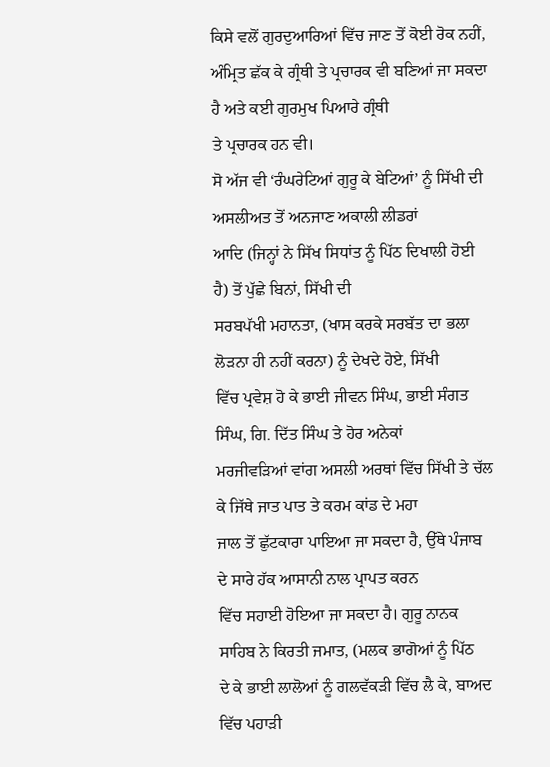ਕਿਸੇ ਵਲੋਂ ਗੁਰਦੁਆਰਿਆਂ ਵਿੱਚ ਜਾਣ ਤੋਂ ਕੋਈ ਰੋਕ ਨਹੀਂ,
ਅੰਮ੍ਰਿਤ ਛੱਕ ਕੇ ਗ੍ਰੰਥੀ ਤੇ ਪ੍ਰਚਾਰਕ ਵੀ ਬਣਿਆਂ ਜਾ ਸਕਦਾ ਹੈ ਅਤੇ ਕਈ ਗੁਰਮੁਖ ਪਿਆਰੇ ਗ੍ਰੰਥੀ
ਤੇ ਪ੍ਰਚਾਰਕ ਹਨ ਵੀ।
ਸੋ ਅੱਜ ਵੀ ‘ਰੰਘਰੇਟਿਆਂ ਗੁਰੂ ਕੇ ਬੇਟਿਆਂ’ ਨੂੰ ਸਿੱਖੀ ਦੀ ਅਸਲੀਅਤ ਤੋਂ ਅਨਜਾਣ ਅਕਾਲੀ ਲੀਡਰਾਂ
ਆਦਿ (ਜਿਨ੍ਹਾਂ ਨੇ ਸਿੱਖ ਸਿਧਾਂਤ ਨੂੰ ਪਿੱਠ ਦਿਖਾਲੀ ਹੋਈ ਹੈ) ਤੋਂ ਪੁੱਛੇ ਬਿਨਾਂ, ਸਿੱਖੀ ਦੀ
ਸਰਬਪੱਖੀ ਮਹਾਨਤਾ, (ਖਾਸ ਕਰਕੇ ਸਰਬੱਤ ਦਾ ਭਲਾ ਲੋੜਨਾ ਹੀ ਨਹੀਂ ਕਰਨਾ) ਨੂੰ ਦੇਖਦੇ ਹੋਏ, ਸਿੱਖੀ
ਵਿੱਚ ਪ੍ਰਵੇਸ਼ ਹੋ ਕੇ ਭਾਈ ਜੀਵਨ ਸਿੰਘ, ਭਾਈ ਸੰਗਤ ਸਿੰਘ, ਗਿ. ਦਿੱਤ ਸਿੰਘ ਤੇ ਹੋਰ ਅਨੇਕਾਂ
ਮਰਜੀਵੜਿਆਂ ਵਾਂਗ ਅਸਲੀ ਅਰਥਾਂ ਵਿੱਚ ਸਿੱਖੀ ਤੇ ਚੱਲ ਕੇ ਜਿੱਥੇ ਜਾਤ ਪਾਤ ਤੇ ਕਰਮ ਕਾਂਡ ਦੇ ਮਹਾ
ਜਾਲ ਤੋਂ ਛੁੱਟਕਾਰਾ ਪਾਇਆ ਜਾ ਸਕਦਾ ਹੈ, ਉੱਥੇ ਪੰਜਾਬ ਦੇ ਸਾਰੇ ਹੱਕ ਆਸਾਨੀ ਨਾਲ ਪ੍ਰਾਪਤ ਕਰਨ
ਵਿੱਚ ਸਹਾਈ ਹੋਇਆ ਜਾ ਸਕਦਾ ਹੈ। ਗੁਰੂ ਨਾਨਕ ਸਾਹਿਬ ਨੇ ਕਿਰਤੀ ਜਮਾਤ, (ਮਲਕ ਭਾਗੋਆਂ ਨੂੰ ਪਿੱਠ
ਦੇ ਕੇ ਭਾਈ ਲਾਲੋਆਂ ਨੂੰ ਗਲਵੱਕੜੀ ਵਿੱਚ ਲੈ ਕੇ, ਬਾਅਦ ਵਿੱਚ ਪਹਾੜੀ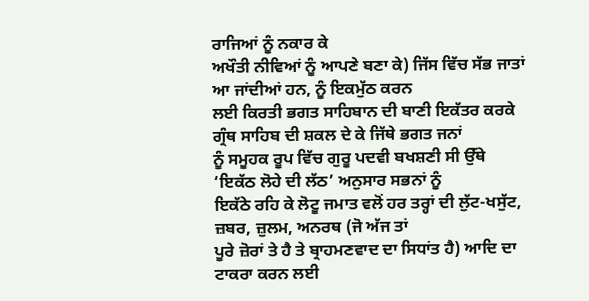ਰਾਜਿਆਂ ਨੂੰ ਨਕਾਰ ਕੇ
ਅਖੌਤੀ ਨੀਵਿਆਂ ਨੂੰ ਆਪਣੇ ਬਣਾ ਕੇ) ਜਿੱਸ ਵਿੱਚ ਸੱਭ ਜਾਤਾਂ ਆ ਜਾਂਦੀਆਂ ਹਨ, ਨੂੰ ਇਕਮੁੱਠ ਕਰਨ
ਲਈ ਕਿਰਤੀ ਭਗਤ ਸਾਹਿਬਾਨ ਦੀ ਬਾਣੀ ਇਕੱਤਰ ਕਰਕੇ ਗ੍ਰੰਥ ਸਾਹਿਬ ਦੀ ਸ਼ਕਲ ਦੇ ਕੇ ਜਿੱਥੇ ਭਗਤ ਜਨਾਂ
ਨੂੰ ਸਮੂਹਕ ਰੂਪ ਵਿੱਚ ਗੁਰੂ ਪਦਵੀ ਬਖਸ਼ਣੀ ਸੀ ਉੱਥੇ ‘ਇਕੱਠ ਲੋਹੇ ਦੀ ਲੱਠ’ ਅਨੁਸਾਰ ਸਭਨਾਂ ਨੂੰ
ਇਕੱਠੇ ਰਹਿ ਕੇ ਲੋਟੂ ਜਮਾਤ ਵਲੋਂ ਹਰ ਤਰ੍ਹਾਂ ਦੀ ਲੁੱਟ-ਖਸੁੱਟ, ਜ਼ਬਰ, ਜ਼ੁਲਮ, ਅਨਰਥ (ਜੋ ਅੱਜ ਤਾਂ
ਪੂਰੇ ਜ਼ੋਰਾਂ ਤੇ ਹੈ ਤੇ ਬ੍ਰਾਹਮਣਵਾਦ ਦਾ ਸਿਧਾਂਤ ਹੈ) ਆਦਿ ਦਾ ਟਾਕਰਾ ਕਰਨ ਲਈ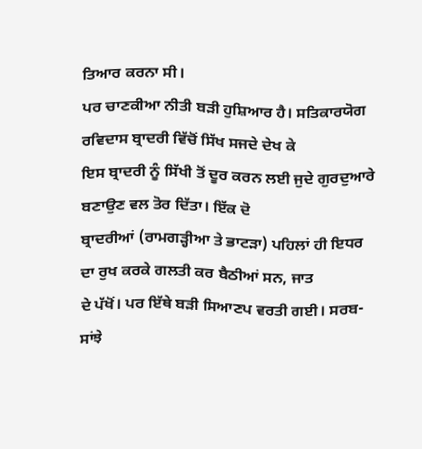ਤਿਆਰ ਕਰਨਾ ਸੀ।
ਪਰ ਚਾਣਕੀਆ ਨੀਤੀ ਬੜੀ ਹੁਸ਼ਿਆਰ ਹੈ। ਸਤਿਕਾਰਯੋਗ ਰਵਿਦਾਸ ਬ੍ਰਾਦਰੀ ਵਿੱਚੋਂ ਸਿੱਖ ਸਜਦੇ ਦੇਖ ਕੇ
ਇਸ ਬ੍ਰਾਦਰੀ ਨੂੰ ਸਿੱਖੀ ਤੋਂ ਦੂਰ ਕਰਨ ਲਈ ਜੁਦੇ ਗੁਰਦੁਆਰੇ ਬਣਾਉਣ ਵਲ ਤੋਰ ਦਿੱਤਾ। ਇੱਕ ਦੋ
ਬ੍ਰਾਦਰੀਆਂ (ਰਾਮਗੜ੍ਹੀਆ ਤੇ ਭਾਟੜਾ) ਪਹਿਲਾਂ ਹੀ ਇਧਰ ਦਾ ਰੁਖ ਕਰਕੇ ਗਲਤੀ ਕਰ ਬੈਠੀਆਂ ਸਨ, ਜਾਤ
ਦੇ ਪੱਖੋਂ। ਪਰ ਇੱਥੇ ਬੜੀ ਸਿਆਣਪ ਵਰਤੀ ਗਈ। ਸਰਬ-ਸਾਂਝੇ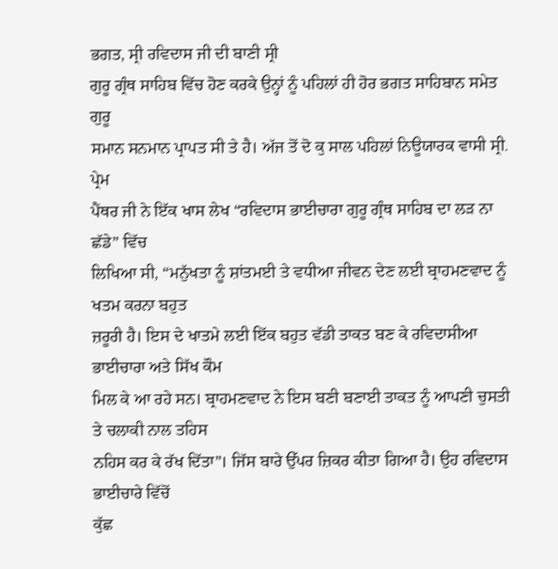ਭਗਤ, ਸ੍ਰੀ ਰਵਿਦਾਸ ਜੀ ਦੀ ਬਾਣੀ ਸ੍ਰੀ
ਗੁਰੂ ਗ੍ਰੰਥ ਸਾਹਿਬ ਵਿੱਚ ਹੋਣ ਕਰਕੇ ਉਨ੍ਹਾਂ ਨੂੰ ਪਹਿਲਾਂ ਹੀ ਹੋਰ ਭਗਤ ਸਾਹਿਬਾਨ ਸਮੇਤ ਗੁਰੂ
ਸਮਾਨ ਸਨਮਾਨ ਪ੍ਰਾਪਤ ਸੀ ਤੇ ਹੈ। ਅੱਜ ਤੋਂ ਦੋ ਕੁ ਸਾਲ ਪਹਿਲਾਂ ਨਿਊਯਾਰਕ ਵਾਸੀ ਸ੍ਰੀ. ਪ੍ਰੇਮ
ਪੈਂਥਰ ਜੀ ਨੇ ਇੱਕ ਖਾਸ ਲੇਖ “ਰਵਿਦਾਸ ਭਾਈਚਾਰਾ ਗੁਰੂ ਗ੍ਰੰਥ ਸਾਹਿਬ ਦਾ ਲੜ ਨਾ ਛੱਡੇ” ਵਿੱਚ
ਲਿਖਿਆ ਸੀ, “ਮਨੁੱਖਤਾ ਨੂੰ ਸ਼ਾਂਤਮਈ ਤੇ ਵਧੀਆ ਜੀਵਨ ਦੇਣ ਲਈ ਬ੍ਰਾਹਮਣਵਾਦ ਨੂੰ ਖਤਮ ਕਰਨਾ ਬਹੁਤ
ਜ਼ਰੂਰੀ ਹੈ। ਇਸ ਦੇ ਖਾਤਮੇ ਲਈ ਇੱਕ ਬਹੁਤ ਵੱਡੀ ਤਾਕਤ ਬਣ ਕੇ ਰਵਿਦਾਸੀਆ ਭਾਈਚਾਰਾ ਅਤੇ ਸਿੱਖ ਕੌਮ
ਮਿਲ ਕੇ ਆ ਰਹੇ ਸਨ। ਬ੍ਰਾਹਮਣਵਾਦ ਨੇ ਇਸ ਬਣੀ ਬਣਾਈ ਤਾਕਤ ਨੂੰ ਆਪਣੀ ਚੁਸਤੀ ਤੇ ਚਲਾਕੀ ਨਾਲ ਤਹਿਸ
ਨਹਿਸ ਕਰ ਕੇ ਰੱਖ ਦਿੱਤਾ”। ਜਿੱਸ ਬਾਰੇ ਉੱਪਰ ਜ਼ਿਕਰ ਕੀਤਾ ਗਿਆ ਹੈ। ਉਹ ਰਵਿਦਾਸ ਭਾਈਚਾਰੇ ਵਿੱਚੋਂ
ਕੁੱਛ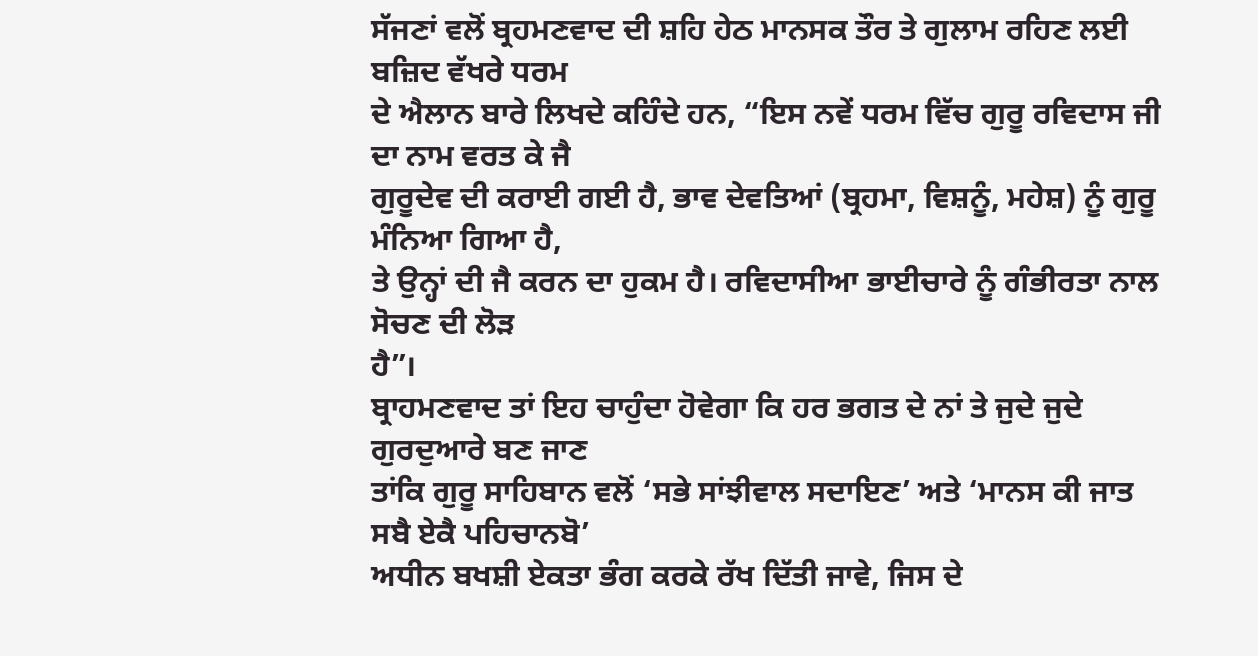ਸੱਜਣਾਂ ਵਲੋਂ ਬ੍ਰਹਮਣਵਾਦ ਦੀ ਸ਼ਹਿ ਹੇਠ ਮਾਨਸਕ ਤੌਰ ਤੇ ਗੁਲਾਮ ਰਹਿਣ ਲਈ ਬਜ਼ਿਦ ਵੱਖਰੇ ਧਰਮ
ਦੇ ਐਲਾਨ ਬਾਰੇ ਲਿਖਦੇ ਕਹਿੰਦੇ ਹਨ, “ਇਸ ਨਵੇਂ ਧਰਮ ਵਿੱਚ ਗੁਰੂ ਰਵਿਦਾਸ ਜੀ ਦਾ ਨਾਮ ਵਰਤ ਕੇ ਜੈ
ਗੁਰੂਦੇਵ ਦੀ ਕਰਾਈ ਗਈ ਹੈ, ਭਾਵ ਦੇਵਤਿਆਂ (ਬ੍ਰਹਮਾ, ਵਿਸ਼ਨੂੰ, ਮਹੇਸ਼) ਨੂੰ ਗੁਰੂ ਮੰਨਿਆ ਗਿਆ ਹੈ,
ਤੇ ਉਨ੍ਹਾਂ ਦੀ ਜੈ ਕਰਨ ਦਾ ਹੁਕਮ ਹੈ। ਰਵਿਦਾਸੀਆ ਭਾਈਚਾਰੇ ਨੂੰ ਗੰਭੀਰਤਾ ਨਾਲ ਸੋਚਣ ਦੀ ਲੋੜ
ਹੈ”।
ਬ੍ਰਾਹਮਣਵਾਦ ਤਾਂ ਇਹ ਚਾਹੁੰਦਾ ਹੋਵੇਗਾ ਕਿ ਹਰ ਭਗਤ ਦੇ ਨਾਂ ਤੇ ਜੁਦੇ ਜੁਦੇ ਗੁਰਦੁਆਰੇ ਬਣ ਜਾਣ
ਤਾਂਕਿ ਗੁਰੂ ਸਾਹਿਬਾਨ ਵਲੋਂ ‘ਸਭੇ ਸਾਂਝੀਵਾਲ ਸਦਾਇਣ’ ਅਤੇ ‘ਮਾਨਸ ਕੀ ਜਾਤ ਸਬੈ ਏਕੈ ਪਹਿਚਾਨਬੋ’
ਅਧੀਨ ਬਖਸ਼ੀ ਏਕਤਾ ਭੰਗ ਕਰਕੇ ਰੱਖ ਦਿੱਤੀ ਜਾਵੇ, ਜਿਸ ਦੇ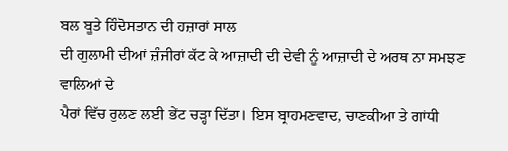ਬਲ ਬੂਤੇ ਹਿੰਦੋਸਤਾਨ ਦੀ ਹਜ਼ਾਰਾਂ ਸਾਲ
ਦੀ ਗੁਲਾਮੀ ਦੀਆਂ ਜ਼ੰਜੀਰਾਂ ਕੱਟ ਕੇ ਆਜ਼ਾਦੀ ਦੀ ਦੇਵੀ ਨੂੰ ਆਜ਼ਾਦੀ ਦੇ ਅਰਥ ਨਾ ਸਮਝਣ ਵਾਲਿਆਂ ਦੇ
ਪੈਰਾਂ ਵਿੱਚ ਰੁਲਣ ਲਈ ਭੇਂਟ ਚੜ੍ਹਾ ਦਿੱਤਾ। ਇਸ ਬ੍ਰਾਹਮਣਵਾਦ, ਚਾਣਕੀਆ ਤੇ ਗਾਂਧੀ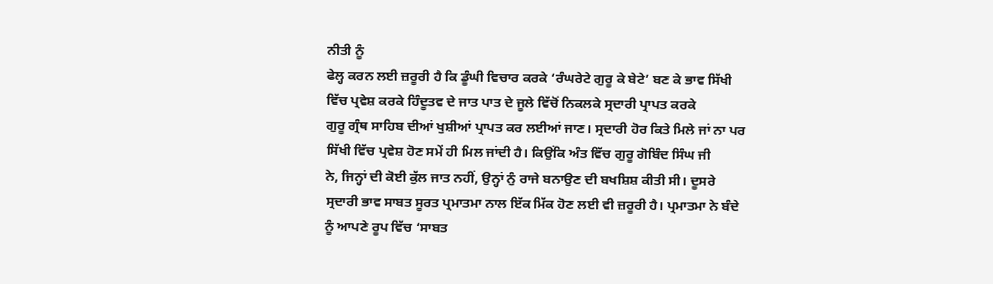ਨੀਤੀ ਨੂੰ
ਫੇਲ੍ਹ ਕਰਨ ਲਈ ਜ਼ਰੂਰੀ ਹੈ ਕਿ ਡੂੰਘੀ ਵਿਚਾਰ ਕਰਕੇ ‘ਰੰਘਰੇਟੇ ਗੁਰੂ ਕੇ ਬੇਟੇ’ ਬਣ ਕੇ ਭਾਵ ਸਿੱਖੀ
ਵਿੱਚ ਪ੍ਰਵੇਸ਼ ਕਰਕੇ ਹਿੰਦੂਤਵ ਦੇ ਜਾਤ ਪਾਤ ਦੇ ਜੂਲੇ ਵਿੱਚੋਂ ਨਿਕਲਕੇ ਸ੍ਰਦਾਰੀ ਪ੍ਰਾਪਤ ਕਰਕੇ
ਗੁਰੂ ਗ੍ਰੰਥ ਸਾਹਿਬ ਦੀਆਂ ਖੁਸ਼ੀਆਂ ਪ੍ਰਾਪਤ ਕਰ ਲਈਆਂ ਜਾਣ। ਸ੍ਰਦਾਰੀ ਹੋਰ ਕਿਤੇ ਮਿਲੇ ਜਾਂ ਨਾ ਪਰ
ਸਿੱਖੀ ਵਿੱਚ ਪ੍ਰਵੇਸ਼ ਹੋਣ ਸਮੇਂ ਹੀ ਮਿਲ ਜਾਂਦੀ ਹੈ। ਕਿਉਂਕਿ ਅੰਤ ਵਿੱਚ ਗੁਰੂ ਗੋਬਿੰਦ ਸਿੰਘ ਜੀ
ਨੇ, ਜਿਨ੍ਹਾਂ ਦੀ ਕੋਈ ਕੁੱਲ ਜਾਤ ਨਹੀਂ, ਉਨ੍ਹਾਂ ਨੁੰ ਰਾਜੇ ਬਨਾਉਣ ਦੀ ਬਖਸ਼ਿਸ਼ ਕੀਤੀ ਸੀ। ਦੂਸਰੇ
ਸ੍ਰਦਾਰੀ ਭਾਵ ਸਾਬਤ ਸੂਰਤ ਪ੍ਰਮਾਤਮਾ ਨਾਲ ਇੱਕ ਮਿੱਕ ਹੋਣ ਲਈ ਵੀ ਜ਼ਰੂਰੀ ਹੈ। ਪ੍ਰਮਾਤਮਾ ਨੇ ਬੰਦੇ
ਨੂੰ ਆਪਣੇ ਰੂਪ ਵਿੱਚ ‘ਸਾਬਤ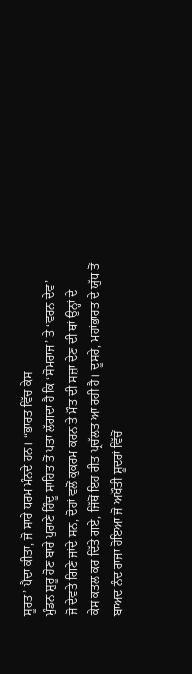ਸੂਰਤ’ ਪੈਦਾ ਕੀਤਾ, ਜੋ ਸਾਰੇ ਧਰਮ ਮੰਨਦੇ ਹਨ। “ਭਾਰਤ ਵਿੱਚ ਕੇਸ
ਮੁੰਡਨ ਸ਼ੁਰੂ ਹੋਣ ਬਾਰੇ ਪੁਰਾਣੇ ਹਿੰਦੂ ਸਾਹਿਤ ਤੋਂ ਪਤਾ ਲੱਗਦਾ ਹੈ ਕਿ ‘ਸੋਮਰਾਜ’ ਤੇ ‘ਵਰਨ ਦੇਵ’
ਜੋ ਦੇਵਤੇ ਗਿਣੇ ਜਾਂਦੇ ਸਨ, ਦੋਹਾਂ ਵਲੋਂ ਕੁਕਰਮ ਕਰਨ ਤੇ ਮੌਤ ਦੀ ਸਜ਼ਾ ਦੇਣ ਦੀ ਥਾਂ ਉਨ੍ਹਾਂ ਦੇ
ਕੇਸ ਕਤਲ ਕਰ ਦਿੱਤੇ ਗਏ, ਜਿੱਥੋਂ ਇਹ ਰੀਤ ਪ੍ਰਚੱਲਤ ਆ ਰਹੀ ਹੈ। ਦੂਸਰੇ, ਮਹਾਂਭਾਰਤ ਦੇ ਯੁੱਧ ਤੋਂ
ਬਾਅਦ ਨੰਦ ਰਾਜਾ ਹੋਇਆ ਜੋ ਅਖੌਤੀ ਸ਼ੂਦਰਾਂ ਵਿੱਚੋਂ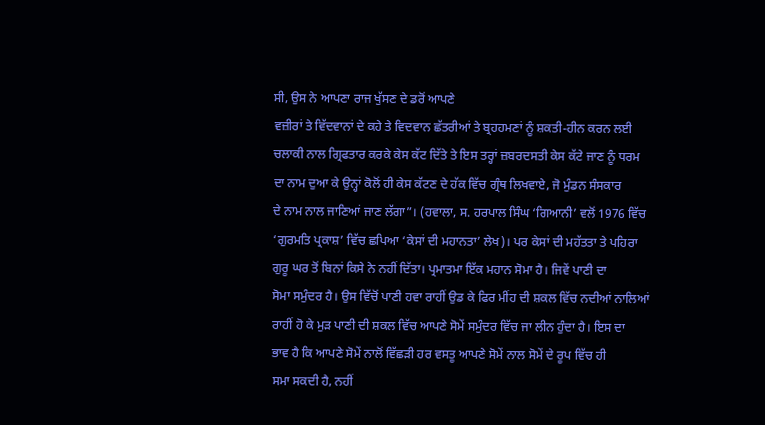ਸੀ, ਉਸ ਨੇ ਆਪਣਾ ਰਾਜ ਖੁੱਸਣ ਦੇ ਡਰੋਂ ਆਪਣੇ
ਵਜ਼ੀਰਾਂ ਤੇ ਵਿੱਦਵਾਨਾਂ ਦੇ ਕਹੇ ਤੇ ਵਿਦਵਾਨ ਛੱਤਰੀਆਂ ਤੇ ਬ੍ਰਹਹਮਣਾਂ ਨੂੰ ਸ਼ਕਤੀ-ਹੀਨ ਕਰਨ ਲਈ
ਚਲਾਕੀ ਨਾਲ ਗ੍ਰਿਫਤਾਰ ਕਰਕੇ ਕੇਸ ਕੱਟ ਦਿੱਤੇ ਤੇ ਇਸ ਤਰ੍ਹਾਂ ਜ਼ਬਰਦਸਤੀ ਕੇਸ ਕੱਟੇ ਜਾਣ ਨੂੰ ਧਰਮ
ਦਾ ਨਾਮ ਦੁਆ ਕੇ ਉਨ੍ਹਾਂ ਕੋਲੋਂ ਹੀ ਕੇਸ ਕੱਟਣ ਦੇ ਹੱਕ ਵਿੱਚ ਗ੍ਰੰਥ ਲਿਖਵਾਏ, ਜੋ ਮੁੰਡਨ ਸੰਸਕਾਰ
ਦੇ ਨਾਮ ਨਾਲ ਜਾਣਿਆਂ ਜਾਣ ਲੱਗਾ”। (ਹਵਾਲਾ, ਸ. ਹਰਪਾਲ ਸਿੰਘ ‘ਗਿਆਨੀ’ ਵਲੋਂ 1976 ਵਿੱਚ
‘ਗੁਰਮਤਿ ਪ੍ਰਕਾਸ਼’ ਵਿੱਚ ਛਪਿਆ ‘ਕੇਸਾਂ ਦੀ ਮਹਾਨਤਾ’ ਲੇਖ)। ਪਰ ਕੇਸਾਂ ਦੀ ਮਹੱਤਤਾ ਤੇ ਪਹਿਰਾ
ਗੁਰੂ ਘਰ ਤੋਂ ਬਿਨਾਂ ਕਿਸੇ ਨੇ ਨਹੀਂ ਦਿੱਤਾ। ਪ੍ਰਮਾਤਮਾ ਇੱਕ ਮਹਾਨ ਸੋਮਾ ਹੈ। ਜਿਵੇਂ ਪਾਣੀ ਦਾ
ਸੋਮਾ ਸਮੁੰਦਰ ਹੈ। ਉਸ ਵਿੱਚੋਂ ਪਾਣੀ ਹਵਾ ਰਾਹੀਂ ਉਡ ਕੇ ਫਿਰ ਮੀਂਹ ਦੀ ਸ਼ਕਲ ਵਿੱਚ ਨਦੀਆਂ ਨਾਲਿਆਂ
ਰਾਹੀਂ ਹੋ ਕੇ ਮੁੜ ਪਾਣੀ ਦੀ ਸ਼ਕਲ ਵਿੱਚ ਆਪਣੇ ਸੋਮੇਂ ਸਮੁੰਦਰ ਵਿੱਚ ਜਾ ਲੀਨ ਹੁੰਦਾ ਹੈ। ਇਸ ਦਾ
ਭਾਵ ਹੈ ਕਿ ਆਪਣੇ ਸੋਮੇਂ ਨਾਲੋਂ ਵਿੱਛੜੀ ਹਰ ਵਸਤੂ ਆਪਣੇ ਸੋਮੇਂ ਨਾਲ ਸੋਮੇਂ ਦੇ ਰੂਪ ਵਿੱਚ ਹੀ
ਸਮਾ ਸਕਦੀ ਹੈ, ਨਹੀਂ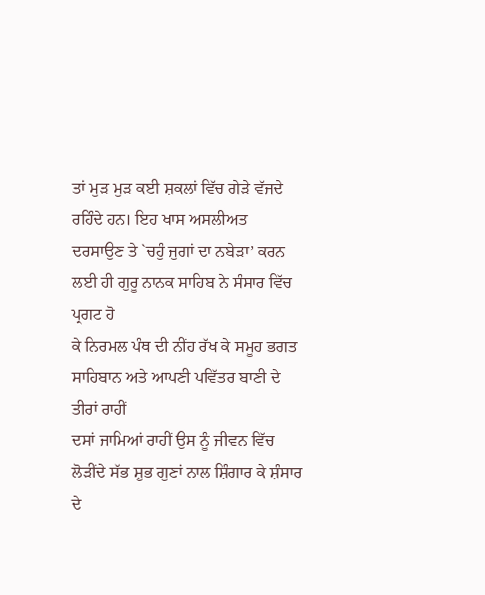ਤਾਂ ਮੁੜ ਮੁੜ ਕਈ ਸ਼ਕਲਾਂ ਵਿੱਚ ਗੇੜੇ ਵੱਜਦੇ ਰਹਿੰਦੇ ਹਨ। ਇਹ ਖਾਸ ਅਸਲੀਅਤ
ਦਰਸਾਉਣ ਤੇ `ਚਹੁੰ ਜੁਗਾਂ ਦਾ ਨਬੇੜਾ’ ਕਰਨ ਲਈ ਹੀ ਗੁਰੂ ਨਾਨਕ ਸਾਹਿਬ ਨੇ ਸੰਸਾਰ ਵਿੱਚ ਪ੍ਰਗਟ ਹੋ
ਕੇ ਨਿਰਮਲ ਪੰਥ ਦੀ ਨੀਂਹ ਰੱਖ ਕੇ ਸਮੂਹ ਭਗਤ ਸਾਹਿਬਾਨ ਅਤੇ ਆਪਣੀ ਪਵਿੱਤਰ ਬਾਣੀ ਦੇ ਤੀਰਾਂ ਰਾਹੀਂ
ਦਸਾਂ ਜਾਮਿਆਂ ਰਾਹੀਂ ਉਸ ਨੂੰ ਜੀਵਨ ਵਿੱਚ ਲੋੜੀਂਦੇ ਸੱਭ ਸ਼ੁਭ ਗੁਣਾਂ ਨਾਲ ਸ਼ਿੰਗਾਰ ਕੇ ਸ਼ੰਸਾਰ ਦੇ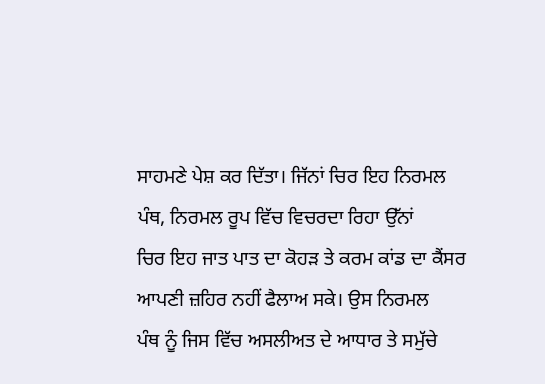ਸਾਹਮਣੇ ਪੇਸ਼ ਕਰ ਦਿੱਤਾ। ਜਿੱਨਾਂ ਚਿਰ ਇਹ ਨਿਰਮਲ ਪੰਥ, ਨਿਰਮਲ ਰੂਪ ਵਿੱਚ ਵਿਚਰਦਾ ਰਿਹਾ ਉੱਨਾਂ
ਚਿਰ ਇਹ ਜਾਤ ਪਾਤ ਦਾ ਕੋਹੜ ਤੇ ਕਰਮ ਕਾਂਡ ਦਾ ਕੈਂਸਰ ਆਪਣੀ ਜ਼ਹਿਰ ਨਹੀਂ ਫੈਲਾਅ ਸਕੇ। ਉਸ ਨਿਰਮਲ
ਪੰਥ ਨੂੰ ਜਿਸ ਵਿੱਚ ਅਸਲੀਅਤ ਦੇ ਆਧਾਰ ਤੇ ਸਮੁੱਚੇ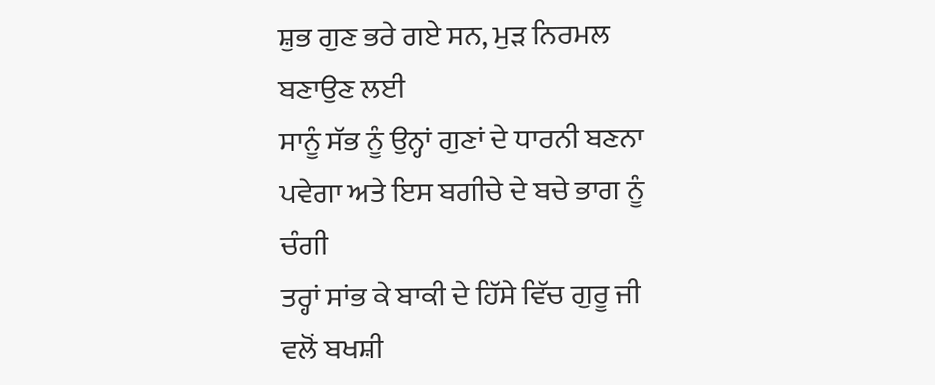ਸ਼ੁਭ ਗੁਣ ਭਰੇ ਗਏ ਸਨ, ਮੁੜ ਨਿਰਮਲ ਬਣਾਉਣ ਲਈ
ਸਾਨੂੰ ਸੱਭ ਨੂੰ ਉਨ੍ਹਾਂ ਗੁਣਾਂ ਦੇ ਧਾਰਨੀ ਬਣਨਾ ਪਵੇਗਾ ਅਤੇ ਇਸ ਬਗੀਚੇ ਦੇ ਬਚੇ ਭਾਗ ਨੂੰ ਚੰਗੀ
ਤਰ੍ਹਾਂ ਸਾਂਭ ਕੇ ਬਾਕੀ ਦੇ ਹਿੱਸੇ ਵਿੱਚ ਗੁਰੂ ਜੀ ਵਲੋਂ ਬਖਸ਼ੀ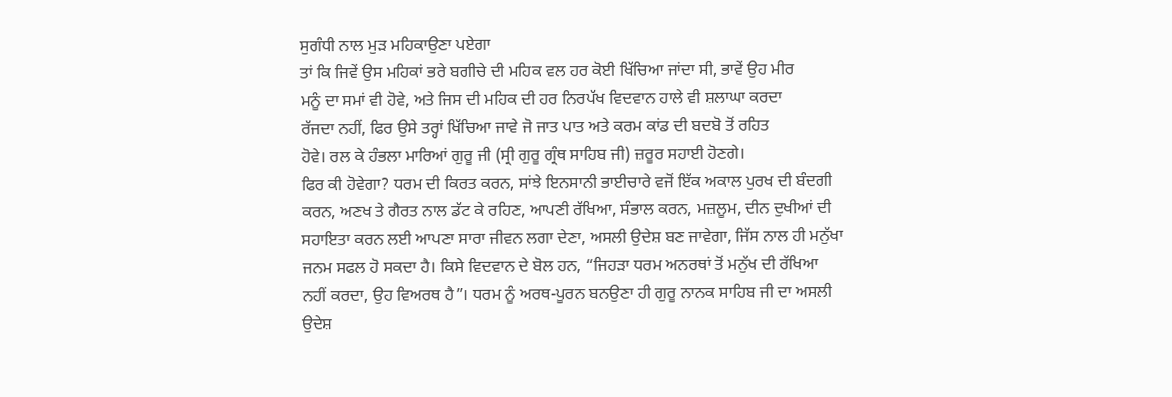ਸੁਗੰਧੀ ਨਾਲ ਮੁੜ ਮਹਿਕਾਉਣਾ ਪਏਗਾ
ਤਾਂ ਕਿ ਜਿਵੇਂ ਉਸ ਮਹਿਕਾਂ ਭਰੇ ਬਗੀਚੇ ਦੀ ਮਹਿਕ ਵਲ ਹਰ ਕੋਈ ਖਿੱਚਿਆ ਜਾਂਦਾ ਸੀ, ਭਾਵੇਂ ਉਹ ਮੀਰ
ਮਨੂੰ ਦਾ ਸਮਾਂ ਵੀ ਹੋਵੇ, ਅਤੇ ਜਿਸ ਦੀ ਮਹਿਕ ਦੀ ਹਰ ਨਿਰਪੱਖ ਵਿਦਵਾਨ ਹਾਲੇ ਵੀ ਸ਼ਲਾਘਾ ਕਰਦਾ
ਰੱਜਦਾ ਨਹੀਂ, ਫਿਰ ਉਸੇ ਤਰ੍ਹਾਂ ਖਿੱਚਿਆ ਜਾਵੇ ਜੋ ਜਾਤ ਪਾਤ ਅਤੇ ਕਰਮ ਕਾਂਡ ਦੀ ਬਦਬੋ ਤੋਂ ਰਹਿਤ
ਹੋਵੇ। ਰਲ ਕੇ ਹੰਭਲਾ ਮਾਰਿਆਂ ਗੁਰੂ ਜੀ (ਸ੍ਰੀ ਗੁਰੂ ਗ੍ਰੰਥ ਸਾਹਿਬ ਜੀ) ਜ਼ਰੂਰ ਸਹਾਈ ਹੋਣਗੇ।
ਫਿਰ ਕੀ ਹੋਵੇਗਾ? ਧਰਮ ਦੀ ਕਿਰਤ ਕਰਨ, ਸਾਂਝੇ ਇਨਸਾਨੀ ਭਾਈਚਾਰੇ ਵਜੋਂ ਇੱਕ ਅਕਾਲ ਪੁਰਖ ਦੀ ਬੰਦਗੀ
ਕਰਨ, ਅਣਖ ਤੇ ਗੈਰਤ ਨਾਲ ਡੱਟ ਕੇ ਰਹਿਣ, ਆਪਣੀ ਰੱਖਿਆ, ਸੰਭਾਲ ਕਰਨ, ਮਜ਼ਲੂਮ, ਦੀਨ ਦੁਖੀਆਂ ਦੀ
ਸਹਾਇਤਾ ਕਰਨ ਲਈ ਆਪਣਾ ਸਾਰਾ ਜੀਵਨ ਲਗਾ ਦੇਣਾ, ਅਸਲੀ ਉਦੇਸ਼ ਬਣ ਜਾਵੇਗਾ, ਜਿੱਸ ਨਾਲ ਹੀ ਮਨੁੱਖਾ
ਜਨਮ ਸਫਲ ਹੋ ਸਕਦਾ ਹੈ। ਕਿਸੇ ਵਿਦਵਾਨ ਦੇ ਬੋਲ ਹਨ, “ਜਿਹੜਾ ਧਰਮ ਅਨਰਥਾਂ ਤੋਂ ਮਨੁੱਖ ਦੀ ਰੱਖਿਆ
ਨਹੀਂ ਕਰਦਾ, ਉਹ ਵਿਅਰਥ ਹੈ”। ਧਰਮ ਨੂੰ ਅਰਥ-ਪੂਰਨ ਬਨਉਣਾ ਹੀ ਗੁਰੂ ਨਾਨਕ ਸਾਹਿਬ ਜੀ ਦਾ ਅਸਲੀ
ਉਦੇਸ਼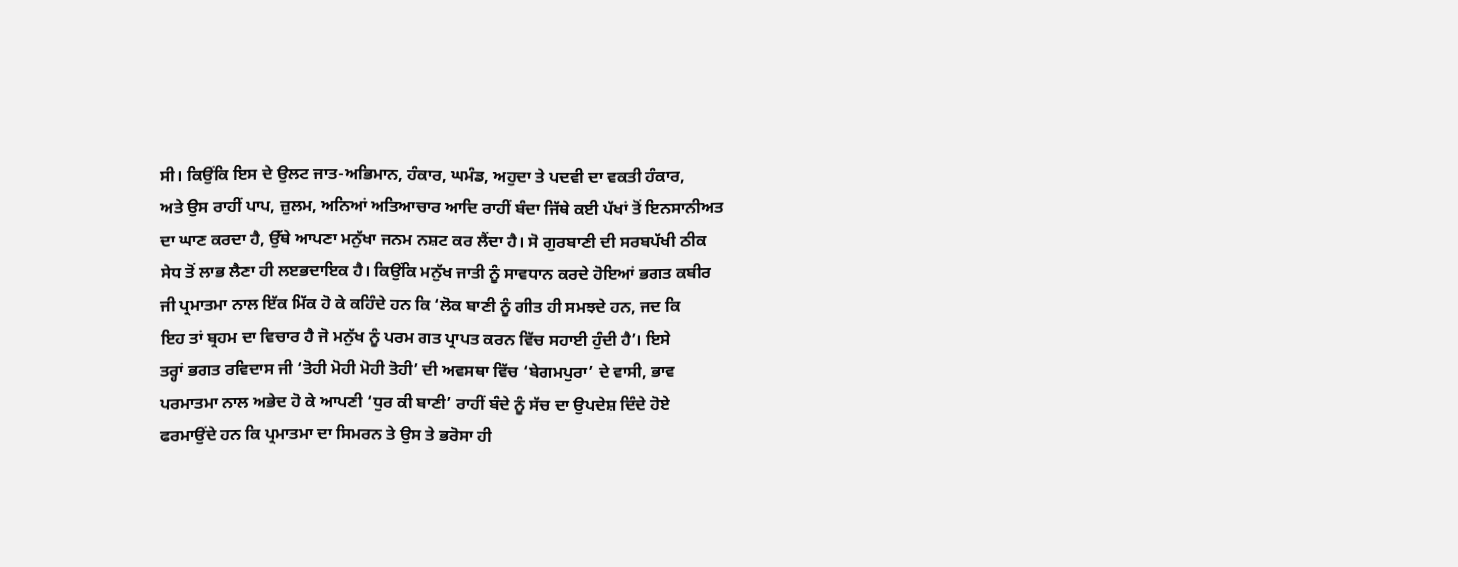ਸੀ। ਕਿਉਂਕਿ ਇਸ ਦੇ ਉਲਟ ਜਾਤ-ਅਭਿਮਾਨ, ਹੰਕਾਰ, ਘਮੰਡ, ਅਹੁਦਾ ਤੇ ਪਦਵੀ ਦਾ ਵਕਤੀ ਹੰਕਾਰ,
ਅਤੇ ਉਸ ਰਾਹੀਂ ਪਾਪ, ਜ਼ੁਲਮ, ਅਨਿਆਂ ਅਤਿਆਚਾਰ ਆਦਿ ਰਾਹੀਂ ਬੰਦਾ ਜਿੱਥੇ ਕਈ ਪੱਖਾਂ ਤੋਂ ਇਨਸਾਨੀਅਤ
ਦਾ ਘਾਣ ਕਰਦਾ ਹੈ, ਉੱਥੇ ਆਪਣਾ ਮਨੁੱਖਾ ਜਨਮ ਨਸ਼ਟ ਕਰ ਲੈਂਦਾ ਹੈ। ਸੋ ਗੁਰਬਾਣੀ ਦੀ ਸਰਬਪੱਖੀ ਠੀਕ
ਸੇਧ ਤੋਂ ਲਾਭ ਲੈਣਾ ਹੀ ਲੲਭਦਾਇਕ ਹੈ। ਕਿਉਂਕਿ ਮਨੁੱਖ ਜਾਤੀ ਨੂੰ ਸਾਵਧਾਨ ਕਰਦੇ ਹੋਇਆਂ ਭਗਤ ਕਬੀਰ
ਜੀ ਪ੍ਰਮਾਤਮਾ ਨਾਲ ਇੱਕ ਮਿੱਕ ਹੋ ਕੇ ਕਹਿੰਦੇ ਹਨ ਕਿ ‘ਲੋਕ ਬਾਣੀ ਨੂੰ ਗੀਤ ਹੀ ਸਮਝਦੇ ਹਨ, ਜਦ ਕਿ
ਇਹ ਤਾਂ ਬ੍ਰਹਮ ਦਾ ਵਿਚਾਰ ਹੈ ਜੋ ਮਨੁੱਖ ਨੂੰ ਪਰਮ ਗਤ ਪ੍ਰਾਪਤ ਕਰਨ ਵਿੱਚ ਸਹਾਈ ਹੁੰਦੀ ਹੈ’। ਇਸੇ
ਤਰ੍ਹਾਂ ਭਗਤ ਰਵਿਦਾਸ ਜੀ ‘ਤੋਹੀ ਮੋਹੀ ਮੋਹੀ ਤੋਹੀ’ ਦੀ ਅਵਸਥਾ ਵਿੱਚ ‘ਬੇਗਮਪੁਰਾ’ ਦੇ ਵਾਸੀ, ਭਾਵ
ਪਰਮਾਤਮਾ ਨਾਲ ਅਭੇਦ ਹੋ ਕੇ ਆਪਣੀ ‘ਧੁਰ ਕੀ ਬਾਣੀ’ ਰਾਹੀਂ ਬੰਦੇ ਨੂੰ ਸੱਚ ਦਾ ਉਪਦੇਸ਼ ਦਿੰਦੇ ਹੋਏ
ਫਰਮਾਉਂਦੇ ਹਨ ਕਿ ਪ੍ਰਮਾਤਮਾ ਦਾ ਸਿਮਰਨ ਤੇ ਉਸ ਤੇ ਭਰੋਸਾ ਹੀ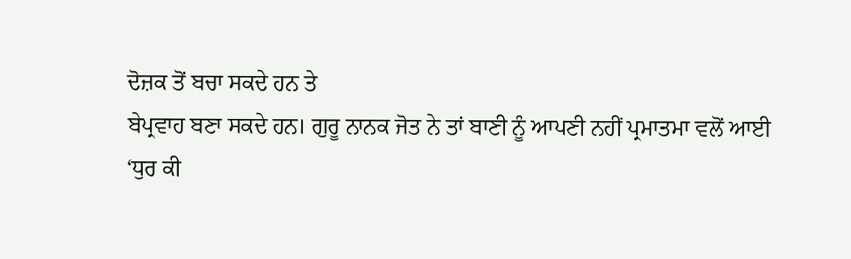ਦੋਜ਼ਕ ਤੋਂ ਬਚਾ ਸਕਦੇ ਹਨ ਤੇ
ਬੇਪ੍ਰਵਾਹ ਬਣਾ ਸਕਦੇ ਹਨ। ਗੁਰੂ ਨਾਨਕ ਜੋਤ ਨੇ ਤਾਂ ਬਾਣੀ ਨੂੰ ਆਪਣੀ ਨਹੀਂ ਪ੍ਰਮਾਤਮਾ ਵਲੋਂ ਆਈ
‘ਧੁਰ ਕੀ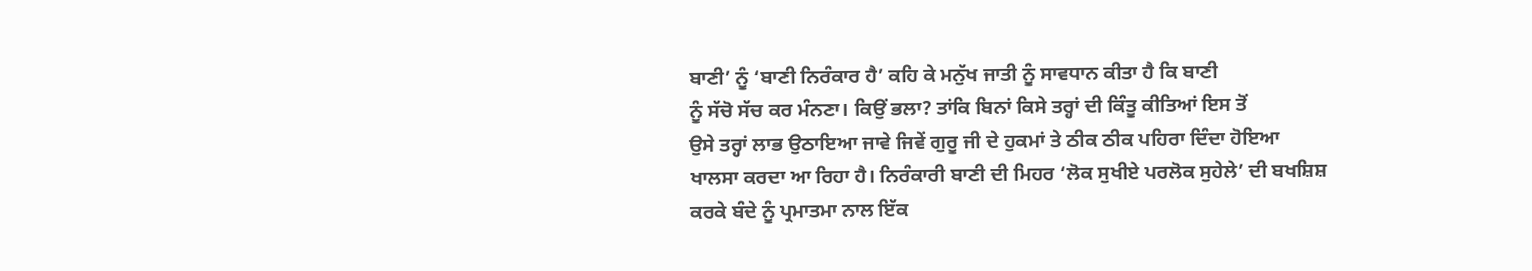ਬਾਣੀ’ ਨੂੰ ‘ਬਾਣੀ ਨਿਰੰਕਾਰ ਹੈ’ ਕਹਿ ਕੇ ਮਨੁੱਖ ਜਾਤੀ ਨੂੰ ਸਾਵਧਾਨ ਕੀਤਾ ਹੈ ਕਿ ਬਾਣੀ
ਨੂੰ ਸੱਚੋ ਸੱਚ ਕਰ ਮੰਨਣਾ। ਕਿਉਂ ਭਲਾ? ਤਾਂਕਿ ਬਿਨਾਂ ਕਿਸੇ ਤਰ੍ਹਾਂ ਦੀ ਕਿੰਤੂ ਕੀਤਿਆਂ ਇਸ ਤੋਂ
ਉਸੇ ਤਰ੍ਹਾਂ ਲਾਭ ਉਠਾਇਆ ਜਾਵੇ ਜਿਵੇਂ ਗੁਰੂ ਜੀ ਦੇ ਹੁਕਮਾਂ ਤੇ ਠੀਕ ਠੀਕ ਪਹਿਰਾ ਦਿੰਦਾ ਹੋਇਆ
ਖਾਲਸਾ ਕਰਦਾ ਆ ਰਿਹਾ ਹੈ। ਨਿਰੰਕਾਰੀ ਬਾਣੀ ਦੀ ਮਿਹਰ ‘ਲੋਕ ਸੁਖੀਏ ਪਰਲੋਕ ਸੁਹੇਲੇ’ ਦੀ ਬਖਸ਼ਿਸ਼
ਕਰਕੇ ਬੰਦੇ ਨੂੰ ਪ੍ਰਮਾਤਮਾ ਨਾਲ ਇੱਕ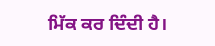ਮਿੱਕ ਕਰ ਦਿੰਦੀ ਹੈ।